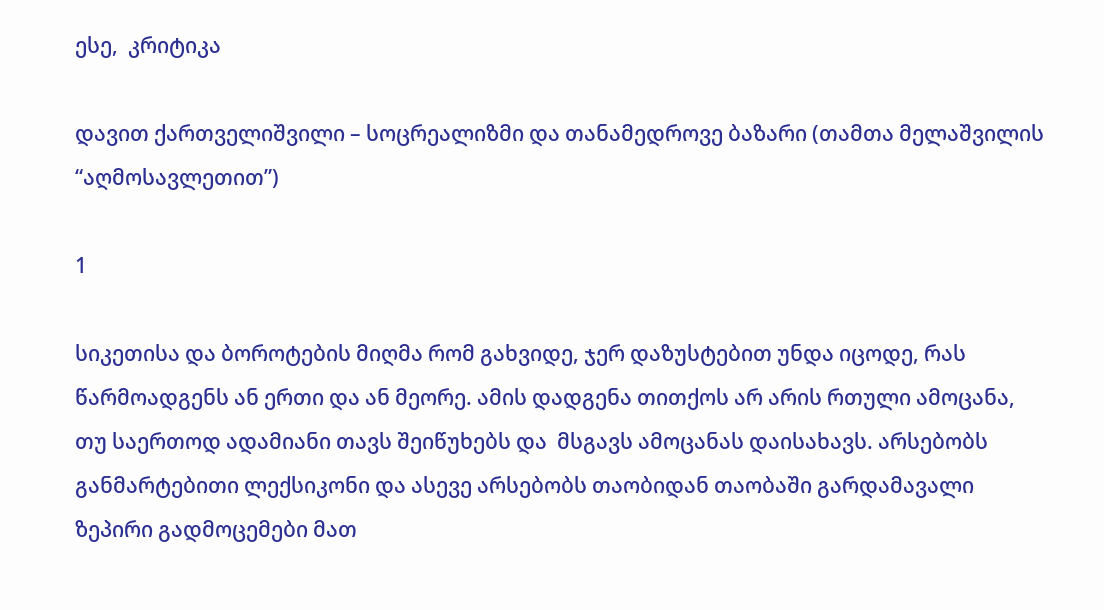ესე,  კრიტიკა

დავით ქართველიშვილი – სოცრეალიზმი და თანამედროვე ბაზარი (თამთა მელაშვილის “აღმოსავლეთით”)

1

სიკეთისა და ბოროტების მიღმა რომ გახვიდე, ჯერ დაზუსტებით უნდა იცოდე, რას წარმოადგენს ან ერთი და ან მეორე. ამის დადგენა თითქოს არ არის რთული ამოცანა, თუ საერთოდ ადამიანი თავს შეიწუხებს და  მსგავს ამოცანას დაისახავს. არსებობს განმარტებითი ლექსიკონი და ასევე არსებობს თაობიდან თაობაში გარდამავალი ზეპირი გადმოცემები მათ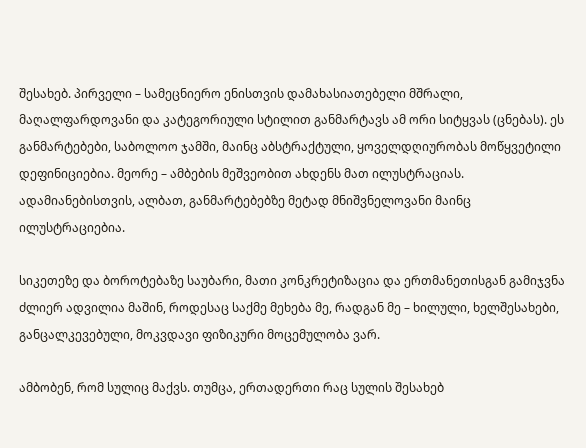შესახებ. პირველი – სამეცნიერო ენისთვის დამახასიათებელი მშრალი, მაღალფარდოვანი და კატეგორიული სტილით განმარტავს ამ ორი სიტყვას (ცნებას). ეს განმარტებები, საბოლოო ჯამში, მაინც აბსტრაქტული, ყოველდღიურობას მოწყვეტილი დეფინიციებია. მეორე – ამბების მეშვეობით ახდენს მათ ილუსტრაციას. ადამიანებისთვის, ალბათ, განმარტებებზე მეტად მნიშვნელოვანი მაინც ილუსტრაციებია.

სიკეთეზე და ბოროტებაზე საუბარი, მათი კონკრეტიზაცია და ერთმანეთისგან გამიჯვნა ძლიერ ადვილია მაშინ, როდესაც საქმე მეხება მე, რადგან მე – ხილული, ხელშესახები, განცალკევებული, მოკვდავი ფიზიკური მოცემულობა ვარ.

ამბობენ, რომ სულიც მაქვს. თუმცა, ერთადერთი რაც სულის შესახებ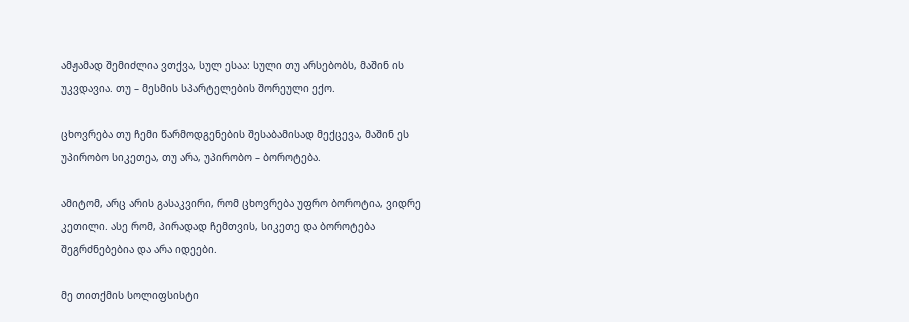ამჟამად შემიძლია ვთქვა, სულ ესაა: სული თუ არსებობს, მაშინ ის უკვდავია. თუ – მესმის სპარტელების შორეული ექო.

ცხოვრება თუ ჩემი წარმოდგენების შესაბამისად მექცევა, მაშინ ეს უპირობო სიკეთეა, თუ არა, უპირობო – ბოროტება.

ამიტომ, არც არის გასაკვირი, რომ ცხოვრება უფრო ბოროტია, ვიდრე კეთილი. ასე რომ, პირადად ჩემთვის, სიკეთე და ბოროტება შეგრძნებებია და არა იდეები.

მე თითქმის სოლიფსისტი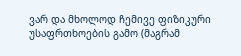ვარ და მხოლოდ ჩემივე ფიზიკური უსაფრთხოების გამო (მაგრამ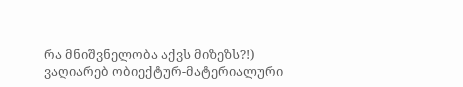რა მნიშვნელობა აქვს მიზეზს?!) ვაღიარებ ობიექტურ-მატერიალური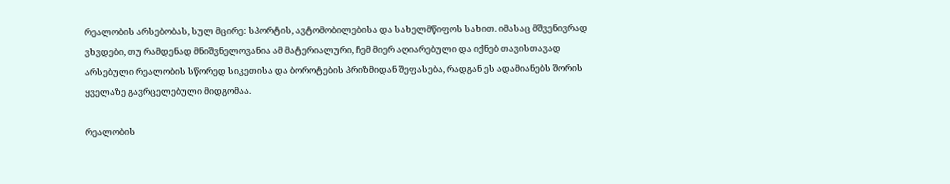რეალობის არსებობას, სულ მცირე: სპორტის, ავტომობილებისა და სახელმწიფოს სახით. იმასაც მშვენივრად ვხვდები, თუ რამდენად მნიშვნელოვანია ამ მატერიალური, ჩემ მიერ აღიარებული და იქნებ თავისთავად არსებული რეალობის სწორედ სიკეთისა და ბოროტების პრიზმიდან შეფასება, რადგან ეს ადამიანებს შორის ყველაზე გავრცელებული მიდგომაა.

რეალობის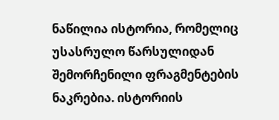ნაწილია ისტორია, რომელიც უსასრულო წარსულიდან შემორჩენილი ფრაგმენტების ნაკრებია. ისტორიის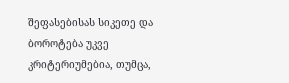შეფასებისას სიკეთე და ბოროტება უკვე კრიტერიუმებია, თუმცა,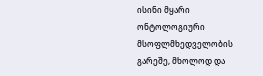ისინი მყარი ონტოლოგიური მსოფლმხედველობის გარეშე, მხოლოდ და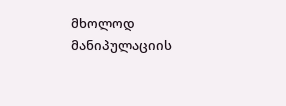მხოლოდ მანიპულაციის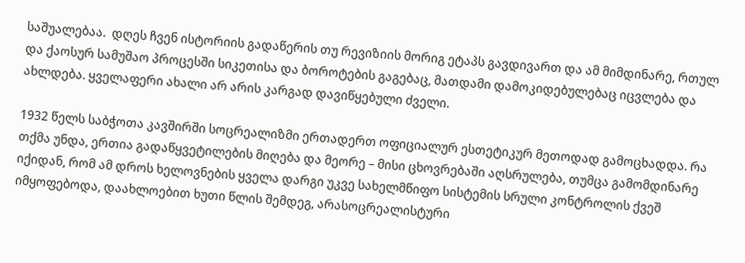საშუალებაა.  დღეს ჩვენ ისტორიის გადაწერის თუ რევიზიის მორიგ ეტაპს გავდივართ და ამ მიმდინარე, რთულ და ქაოსურ სამუშაო პროცესში სიკეთისა და ბოროტების გაგებაც, მათდამი დამოკიდებულებაც იცვლება და ახლდება. ყველაფერი ახალი არ არის კარგად დავიწყებული ძველი.

1932 წელს საბჭოთა კავშირში სოცრეალიზმი ერთადერთ ოფიციალურ ესთეტიკურ მეთოდად გამოცხადდა. რა თქმა უნდა, ერთია გადაწყვეტილების მიღება და მეორე – მისი ცხოვრებაში აღსრულება, თუმცა გამომდინარე იქიდან, რომ ამ დროს ხელოვნების ყველა დარგი უკვე სახელმწიფო სისტემის სრული კონტროლის ქვეშ იმყოფებოდა, დაახლოებით ხუთი წლის შემდეგ, არასოცრეალისტური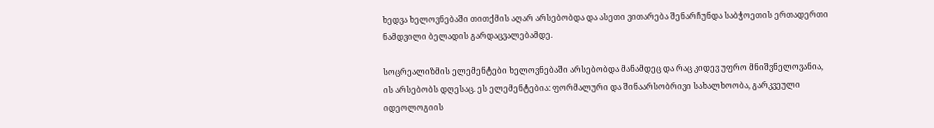ხედვა ხელოვნებაში თითქმის აღარ არსებობდა და ასეთი ვითარება შენარჩუნდა საბჭოეთის ერთადერთი ნამდვილი ბელადის გარდაცვალებამდე.

სოცრეალიზმის ელემენტები ხელოვნებაში არსებობდა მანამდეც და რაც კიდევ უფრო მნიშვნელოვანია, ის არსებობს დღესაც. ეს ელემენტებია: ფორმალური და შინაარსობრივი სახალხოობა, გარკვეული იდეოლოგიის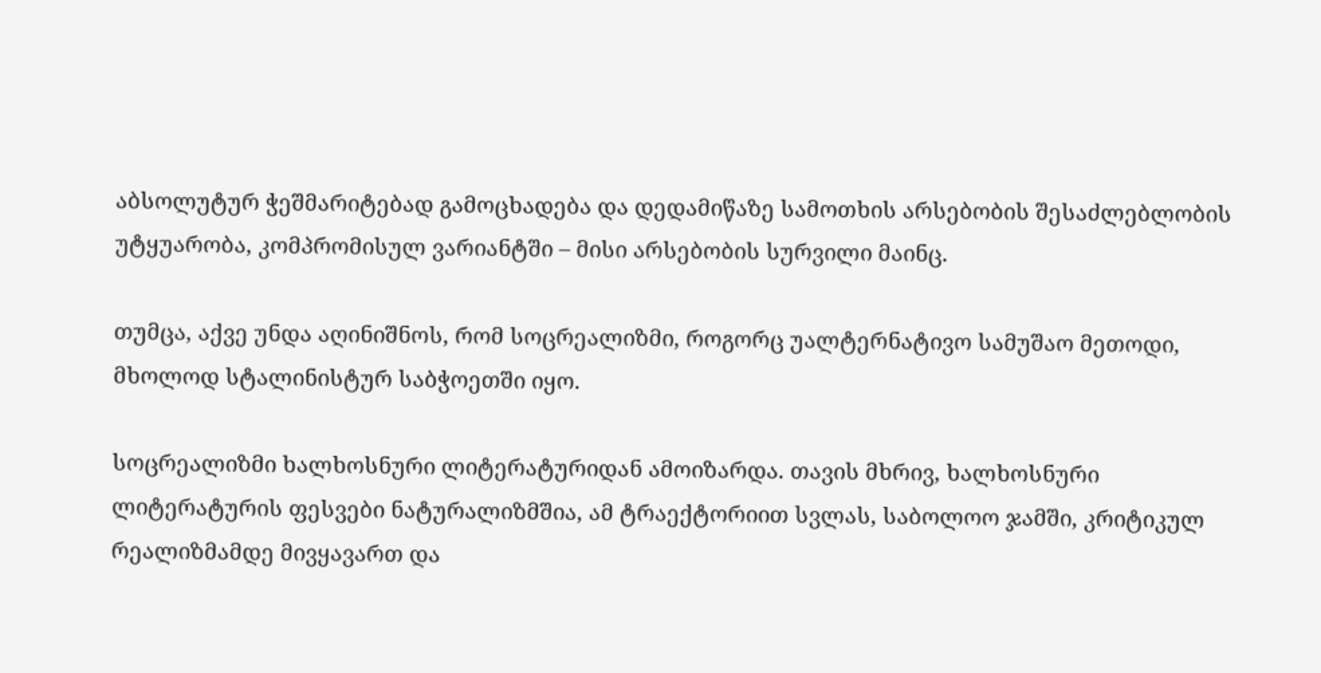აბსოლუტურ ჭეშმარიტებად გამოცხადება და დედამიწაზე სამოთხის არსებობის შესაძლებლობის უტყუარობა, კომპრომისულ ვარიანტში – მისი არსებობის სურვილი მაინც.

თუმცა, აქვე უნდა აღინიშნოს, რომ სოცრეალიზმი, როგორც უალტერნატივო სამუშაო მეთოდი, მხოლოდ სტალინისტურ საბჭოეთში იყო.

სოცრეალიზმი ხალხოსნური ლიტერატურიდან ამოიზარდა. თავის მხრივ, ხალხოსნური ლიტერატურის ფესვები ნატურალიზმშია, ამ ტრაექტორიით სვლას, საბოლოო ჯამში, კრიტიკულ რეალიზმამდე მივყავართ და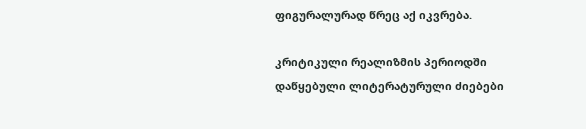ფიგურალურად წრეც აქ იკვრება.

კრიტიკული რეალიზმის პერიოდში დაწყებული ლიტერატურული ძიებები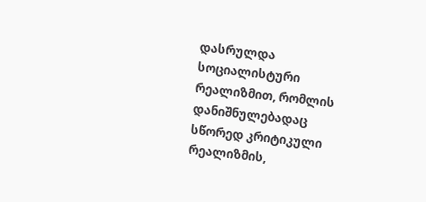დასრულდა სოციალისტური რეალიზმით, რომლის დანიშნულებადაც სწორედ კრიტიკული რეალიზმის,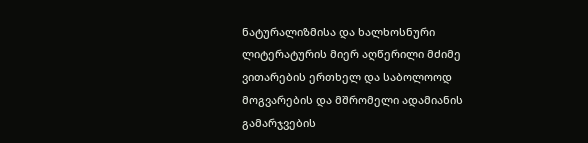ნატურალიზმისა და ხალხოსნური ლიტერატურის მიერ აღწერილი მძიმე ვითარების ერთხელ და საბოლოოდ მოგვარების და მშრომელი ადამიანის გამარჯვების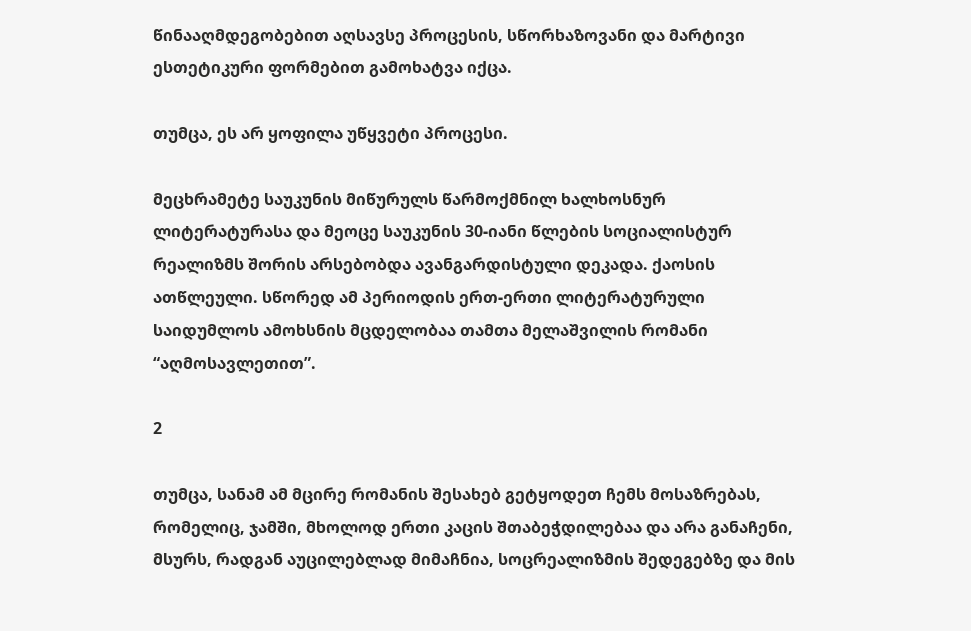წინააღმდეგობებით აღსავსე პროცესის, სწორხაზოვანი და მარტივი ესთეტიკური ფორმებით გამოხატვა იქცა.

თუმცა, ეს არ ყოფილა უწყვეტი პროცესი.

მეცხრამეტე საუკუნის მიწურულს წარმოქმნილ ხალხოსნურ ლიტერატურასა და მეოცე საუკუნის 30-იანი წლების სოციალისტურ რეალიზმს შორის არსებობდა ავანგარდისტული დეკადა. ქაოსის ათწლეული. სწორედ ამ პერიოდის ერთ-ერთი ლიტერატურული საიდუმლოს ამოხსნის მცდელობაა თამთა მელაშვილის რომანი “აღმოსავლეთით”.

2

თუმცა, სანამ ამ მცირე რომანის შესახებ გეტყოდეთ ჩემს მოსაზრებას, რომელიც, ჯამში, მხოლოდ ერთი კაცის შთაბეჭდილებაა და არა განაჩენი, მსურს, რადგან აუცილებლად მიმაჩნია, სოცრეალიზმის შედეგებზე და მის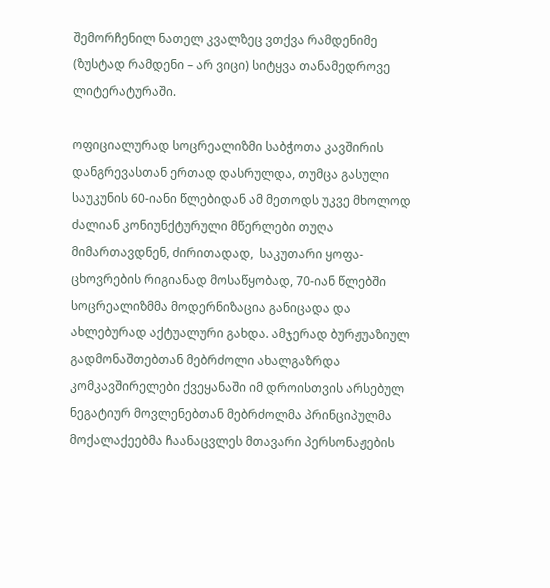შემორჩენილ ნათელ კვალზეც ვთქვა რამდენიმე (ზუსტად რამდენი – არ ვიცი) სიტყვა თანამედროვე ლიტერატურაში.

ოფიციალურად სოცრეალიზმი საბჭოთა კავშირის დანგრევასთან ერთად დასრულდა, თუმცა გასული საუკუნის 60-იანი წლებიდან ამ მეთოდს უკვე მხოლოდ ძალიან კონიუნქტურული მწერლები თუღა მიმართავდნენ, ძირითადად,  საკუთარი ყოფა-ცხოვრების რიგიანად მოსაწყობად, 70-იან წლებში სოცრეალიზმმა მოდერნიზაცია განიცადა და ახლებურად აქტუალური გახდა. ამჯერად ბურჟუაზიულ გადმონაშთებთან მებრძოლი ახალგაზრდა კომკავშირელები ქვეყანაში იმ დროისთვის არსებულ ნეგატიურ მოვლენებთან მებრძოლმა პრინციპულმა მოქალაქეებმა ჩაანაცვლეს მთავარი პერსონაჟების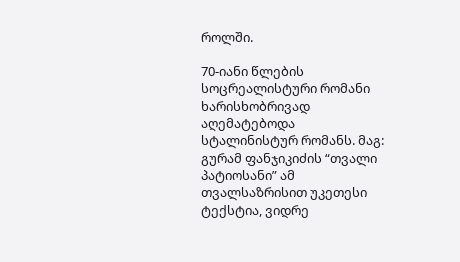როლში.

70-იანი წლების სოცრეალისტური რომანი ხარისხობრივად აღემატებოდა სტალინისტურ რომანს. მაგ: გურამ ფანჯიკიძის “თვალი პატიოსანი” ამ თვალსაზრისით უკეთესი ტექსტია, ვიდრე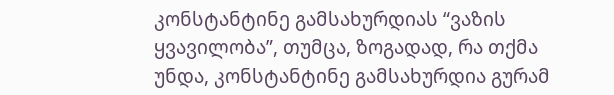კონსტანტინე გამსახურდიას “ვაზის ყვავილობა”, თუმცა, ზოგადად, რა თქმა უნდა, კონსტანტინე გამსახურდია გურამ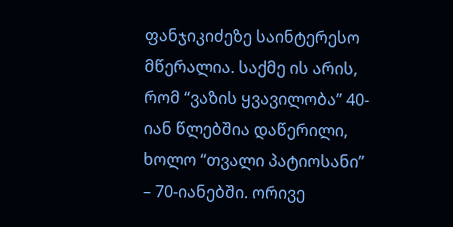ფანჯიკიძეზე საინტერესო მწერალია. საქმე ის არის, რომ “ვაზის ყვავილობა” 40-იან წლებშია დაწერილი, ხოლო “თვალი პატიოსანი” – 70-იანებში. ორივე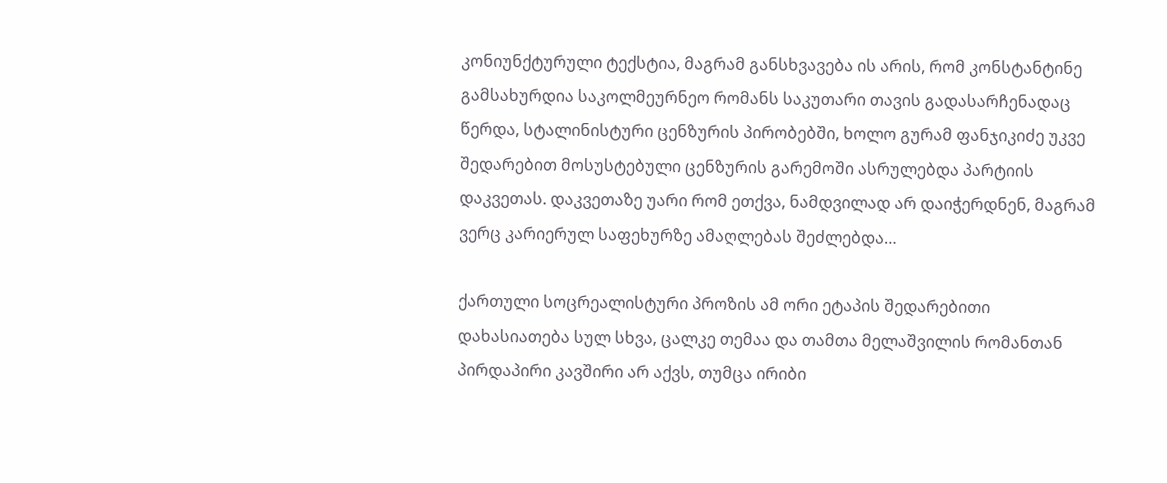კონიუნქტურული ტექსტია, მაგრამ განსხვავება ის არის, რომ კონსტანტინე გამსახურდია საკოლმეურნეო რომანს საკუთარი თავის გადასარჩენადაც წერდა, სტალინისტური ცენზურის პირობებში, ხოლო გურამ ფანჯიკიძე უკვე შედარებით მოსუსტებული ცენზურის გარემოში ასრულებდა პარტიის დაკვეთას. დაკვეთაზე უარი რომ ეთქვა, ნამდვილად არ დაიჭერდნენ, მაგრამ ვერც კარიერულ საფეხურზე ამაღლებას შეძლებდა…

ქართული სოცრეალისტური პროზის ამ ორი ეტაპის შედარებითი დახასიათება სულ სხვა, ცალკე თემაა და თამთა მელაშვილის რომანთან პირდაპირი კავშირი არ აქვს, თუმცა ირიბი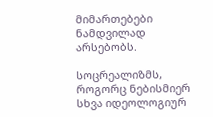მიმართებები ნამდვილად არსებობს.

სოცრეალიზმს, როგორც ნებისმიერ სხვა იდეოლოგიურ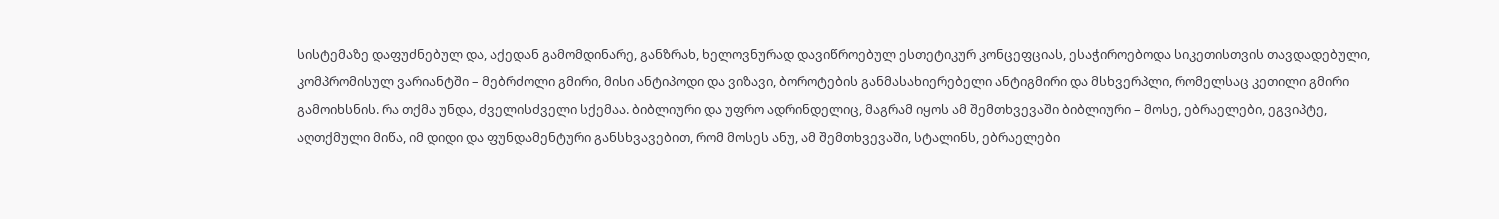სისტემაზე დაფუძნებულ და, აქედან გამომდინარე, განზრახ, ხელოვნურად დავიწროებულ ესთეტიკურ კონცეფციას, ესაჭიროებოდა სიკეთისთვის თავდადებული, კომპრომისულ ვარიანტში – მებრძოლი გმირი, მისი ანტიპოდი და ვიზავი, ბოროტების განმასახიერებელი ანტიგმირი და მსხვერპლი, რომელსაც კეთილი გმირი გამოიხსნის. რა თქმა უნდა, ძველისძველი სქემაა. ბიბლიური და უფრო ადრინდელიც, მაგრამ იყოს ამ შემთხვევაში ბიბლიური – მოსე, ებრაელები, ეგვიპტე, აღთქმული მიწა, იმ დიდი და ფუნდამენტური განსხვავებით, რომ მოსეს ანუ, ამ შემთხვევაში, სტალინს, ებრაელები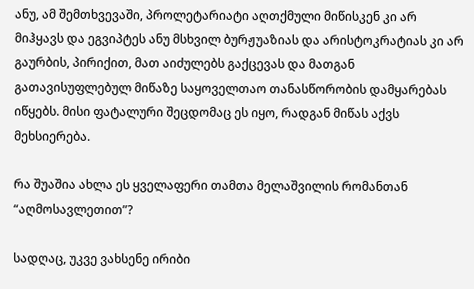ანუ, ამ შემთხვევაში, პროლეტარიატი აღთქმული მიწისკენ კი არ მიჰყავს და ეგვიპტეს ანუ მსხვილ ბურჟუაზიას და არისტოკრატიას კი არ გაურბის, პირიქით, მათ აიძულებს გაქცევას და მათგან გათავისუფლებულ მიწაზე საყოველთაო თანასწორობის დამყარებას იწყებს. მისი ფატალური შეცდომაც ეს იყო, რადგან მიწას აქვს მეხსიერება.

რა შუაშია ახლა ეს ყველაფერი თამთა მელაშვილის რომანთან “აღმოსავლეთით”?

სადღაც, უკვე ვახსენე ირიბი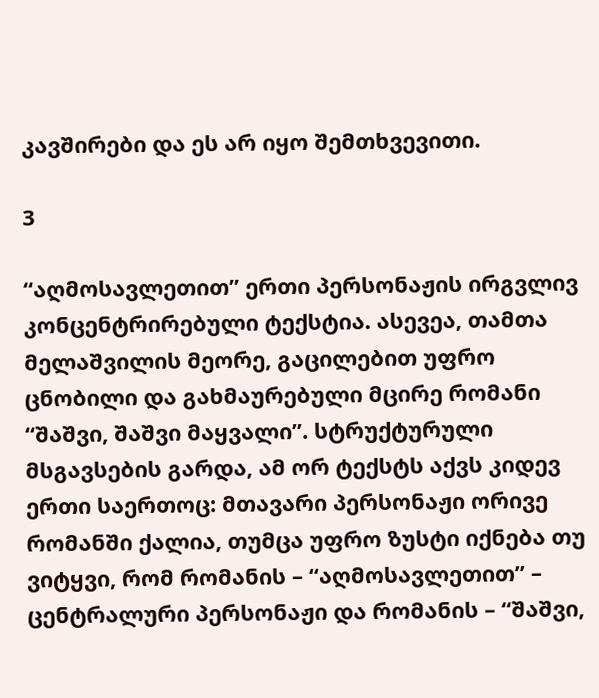კავშირები და ეს არ იყო შემთხვევითი.

3

“აღმოსავლეთით” ერთი პერსონაჟის ირგვლივ კონცენტრირებული ტექსტია. ასევეა, თამთა მელაშვილის მეორე, გაცილებით უფრო ცნობილი და გახმაურებული მცირე რომანი “შაშვი, შაშვი მაყვალი”. სტრუქტურული მსგავსების გარდა, ამ ორ ტექსტს აქვს კიდევ ერთი საერთოც: მთავარი პერსონაჟი ორივე რომანში ქალია, თუმცა უფრო ზუსტი იქნება თუ ვიტყვი, რომ რომანის – “აღმოსავლეთით” – ცენტრალური პერსონაჟი და რომანის – “შაშვი,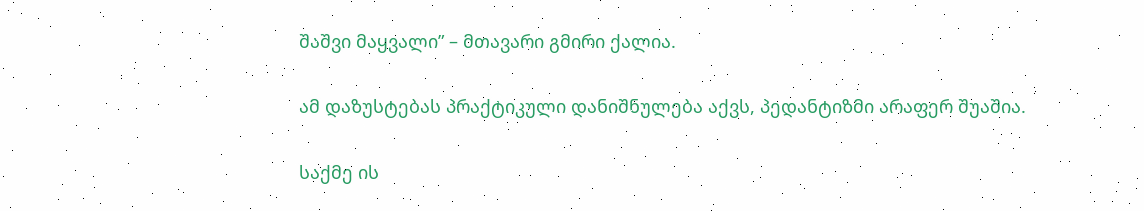შაშვი მაყვალი” – მთავარი გმირი ქალია.

ამ დაზუსტებას პრაქტიკული დანიშნულება აქვს, პედანტიზმი არაფერ შუაშია.

საქმე ის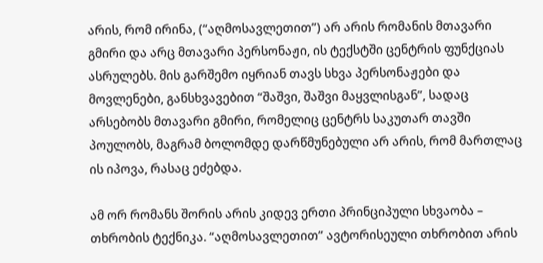არის, რომ ირინა, (“აღმოსავლეთით”) არ არის რომანის მთავარი გმირი და არც მთავარი პერსონაჟი, ის ტექსტში ცენტრის ფუნქციას ასრულებს. მის გარშემო იყრიან თავს სხვა პერსონაჟები და მოვლენები, განსხვავებით “შაშვი, შაშვი მაყვლისგან”, სადაც არსებობს მთავარი გმირი, რომელიც ცენტრს საკუთარ თავში პოულობს, მაგრამ ბოლომდე დარწმუნებული არ არის, რომ მართლაც ის იპოვა, რასაც ეძებდა.

ამ ორ რომანს შორის არის კიდევ ერთი პრინციპული სხვაობა – თხრობის ტექნიკა. “აღმოსავლეთით” ავტორისეული თხრობით არის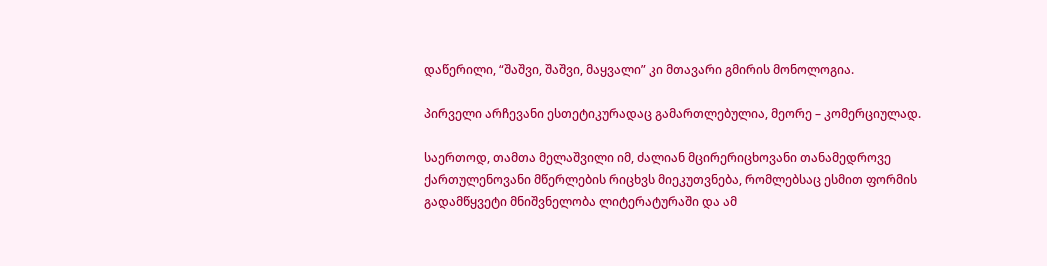დაწერილი, “შაშვი, შაშვი, მაყვალი” კი მთავარი გმირის მონოლოგია.

პირველი არჩევანი ესთეტიკურადაც გამართლებულია, მეორე – კომერციულად.

საერთოდ, თამთა მელაშვილი იმ, ძალიან მცირერიცხოვანი თანამედროვე ქართულენოვანი მწერლების რიცხვს მიეკუთვნება, რომლებსაც ესმით ფორმის გადამწყვეტი მნიშვნელობა ლიტერატურაში და ამ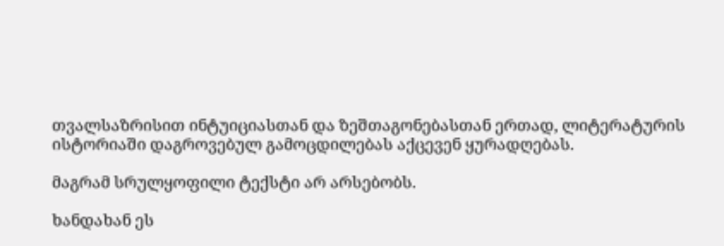თვალსაზრისით ინტუიციასთან და ზეშთაგონებასთან ერთად, ლიტერატურის ისტორიაში დაგროვებულ გამოცდილებას აქცევენ ყურადღებას.

მაგრამ სრულყოფილი ტექსტი არ არსებობს.

ხანდახან ეს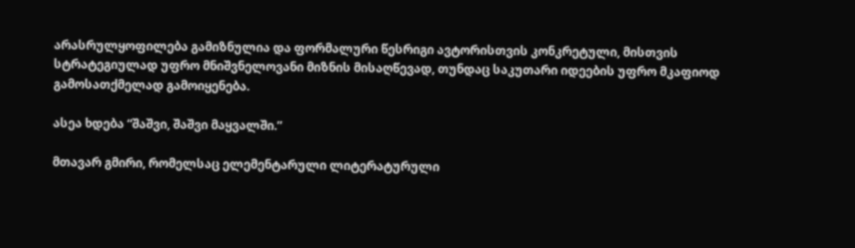არასრულყოფილება გამიზნულია და ფორმალური წესრიგი ავტორისთვის კონკრეტული, მისთვის სტრატეგიულად უფრო მნიშვნელოვანი მიზნის მისაღწევად, თუნდაც საკუთარი იდეების უფრო მკაფიოდ გამოსათქმელად გამოიყენება.

ასეა ხდება “შაშვი, შაშვი მაყვალში.”

მთავარ გმირი, რომელსაც ელემენტარული ლიტერატურული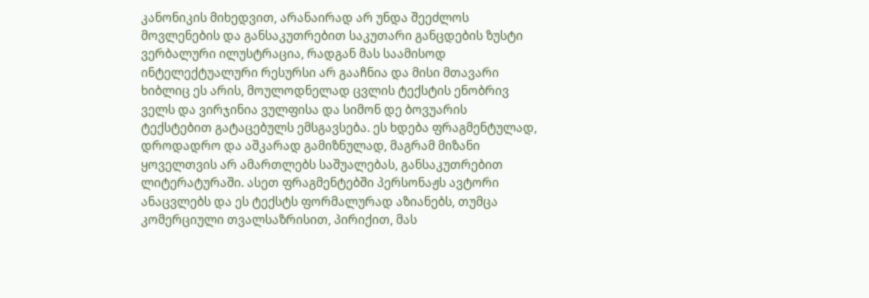კანონიკის მიხედვით, არანაირად არ უნდა შეეძლოს მოვლენების და განსაკუთრებით საკუთარი განცდების ზუსტი ვერბალური ილუსტრაცია, რადგან მას საამისოდ ინტელექტუალური რესურსი არ გააჩნია და მისი მთავარი ხიბლიც ეს არის, მოულოდნელად ცვლის ტექსტის ენობრივ ველს და ვირჯინია ვულფისა და სიმონ დე ბოვუარის ტექსტებით გატაცებულს ემსგავსება. ეს ხდება ფრაგმენტულად, დროდადრო და აშკარად გამიზნულად, მაგრამ მიზანი ყოველთვის არ ამართლებს საშუალებას, განსაკუთრებით ლიტერატურაში. ასეთ ფრაგმენტებში პერსონაჟს ავტორი ანაცვლებს და ეს ტექსტს ფორმალურად აზიანებს, თუმცა კომერციული თვალსაზრისით, პირიქით, მას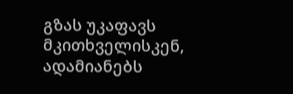გზას უკაფავს მკითხველისკენ, ადამიანებს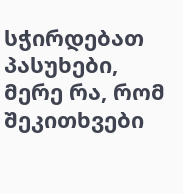სჭირდებათ პასუხები, მერე რა, რომ შეკითხვები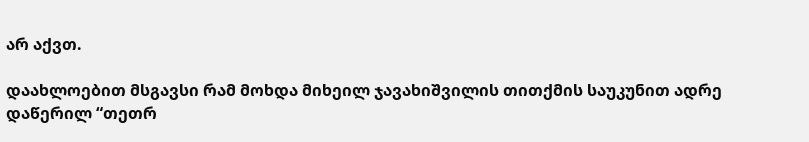არ აქვთ.

დაახლოებით მსგავსი რამ მოხდა მიხეილ ჯავახიშვილის თითქმის საუკუნით ადრე დაწერილ “თეთრ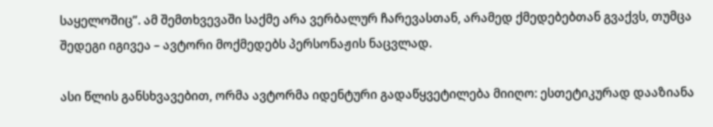საყელოშიც”. ამ შემთხვევაში საქმე არა ვერბალურ ჩარევასთან, არამედ ქმედებებთან გვაქვს, თუმცა შედეგი იგივეა – ავტორი მოქმედებს პერსონაჟის ნაცვლად.

ასი წლის განსხვავებით, ორმა ავტორმა იდენტური გადაწყვეტილება მიიღო: ესთეტიკურად დააზიანა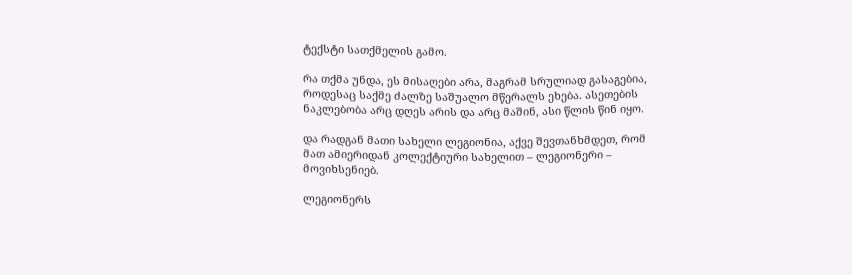ტექსტი სათქმელის გამო.

რა თქმა უნდა, ეს მისაღები არა, მაგრამ სრულიად გასაგებია, როდესაც საქმე ძალზე საშუალო მწერალს ეხება. ასეთების ნაკლებობა არც დღეს არის და არც მაშინ, ასი წლის წინ იყო.

და რადგან მათი სახელი ლეგიონია, აქვე შევთანხმდეთ, რომ მათ ამიერიდან კოლექტიური სახელით – ლეგიონერი – მოვიხსენიებ.

ლეგიონერს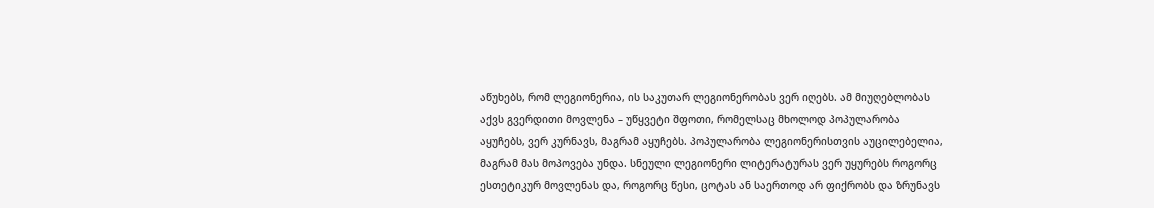აწუხებს, რომ ლეგიონერია, ის საკუთარ ლეგიონერობას ვერ იღებს. ამ მიუღებლობას აქვს გვერდითი მოვლენა – უწყვეტი შფოთი, რომელსაც მხოლოდ პოპულარობა აყუჩებს, ვერ კურნავს, მაგრამ აყუჩებს. პოპულარობა ლეგიონერისთვის აუცილებელია, მაგრამ მას მოპოვება უნდა. სნეული ლეგიონერი ლიტერატურას ვერ უყურებს როგორც ესთეტიკურ მოვლენას და, როგორც წესი, ცოტას ან საერთოდ არ ფიქრობს და ზრუნავს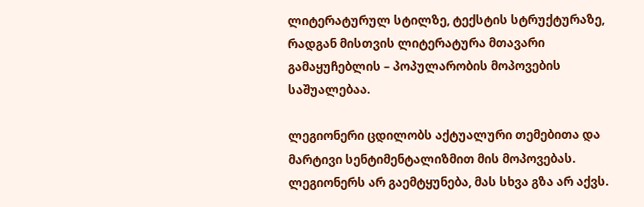ლიტერატურულ სტილზე, ტექსტის სტრუქტურაზე, რადგან მისთვის ლიტერატურა მთავარი გამაყუჩებლის – პოპულარობის მოპოვების საშუალებაა.

ლეგიონერი ცდილობს აქტუალური თემებითა და მარტივი სენტიმენტალიზმით მის მოპოვებას. ლეგიონერს არ გაემტყუნება, მას სხვა გზა არ აქვს.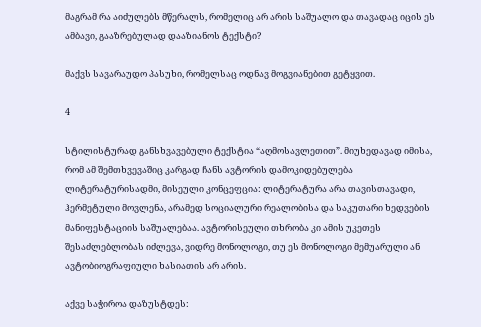მაგრამ რა აიძულებს მწერალს, რომელიც არ არის საშუალო და თავადაც იცის ეს ამბავი, გააზრებულად დააზიანოს ტექსტი?

მაქვს სავარაუდო პასუხი, რომელსაც ოდნავ მოგვიანებით გეტყვით.

4

სტილისტურად განსხვავებული ტექსტია “აღმოსავლეთით”. მიუხედავად იმისა, რომ ამ შემთხვევაშიც კარგად ჩანს ავტორის დამოკიდებულება ლიტერატურისადმი, მისეული კონცეფცია: ლიტერატურა არა თავისთავადი, ჰერმეტული მოვლენა, არამედ სოციალური რეალობისა და საკუთარი ხედვების მანიფესტაციის საშუალებაა. ავტორისეული თხრობა კი ამის უკეთეს შესაძლებლობას იძლევა, ვიდრე მონოლოგი, თუ ეს მონოლოგი მემუარული ან ავტობიოგრაფიული ხასიათის არ არის.

აქვე საჭიროა დაზუსტდეს: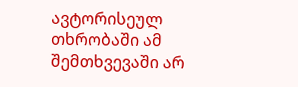ავტორისეულ თხრობაში ამ შემთხვევაში არ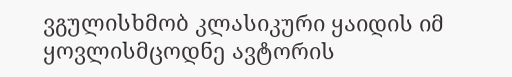ვგულისხმობ კლასიკური ყაიდის იმ ყოვლისმცოდნე ავტორის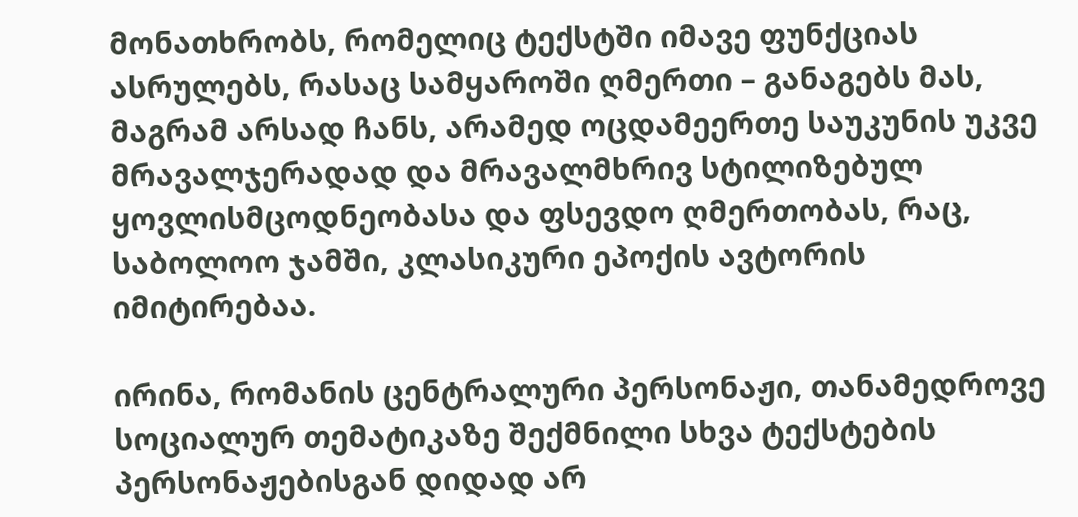მონათხრობს, რომელიც ტექსტში იმავე ფუნქციას ასრულებს, რასაც სამყაროში ღმერთი – განაგებს მას, მაგრამ არსად ჩანს, არამედ ოცდამეერთე საუკუნის უკვე მრავალჯერადად და მრავალმხრივ სტილიზებულ ყოვლისმცოდნეობასა და ფსევდო ღმერთობას, რაც, საბოლოო ჯამში, კლასიკური ეპოქის ავტორის იმიტირებაა.

ირინა, რომანის ცენტრალური პერსონაჟი, თანამედროვე სოციალურ თემატიკაზე შექმნილი სხვა ტექსტების პერსონაჟებისგან დიდად არ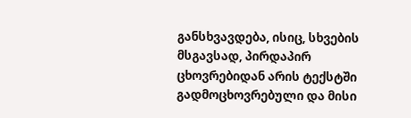განსხვავდება, ისიც, სხვების მსგავსად, პირდაპირ ცხოვრებიდან არის ტექსტში გადმოცხოვრებული და მისი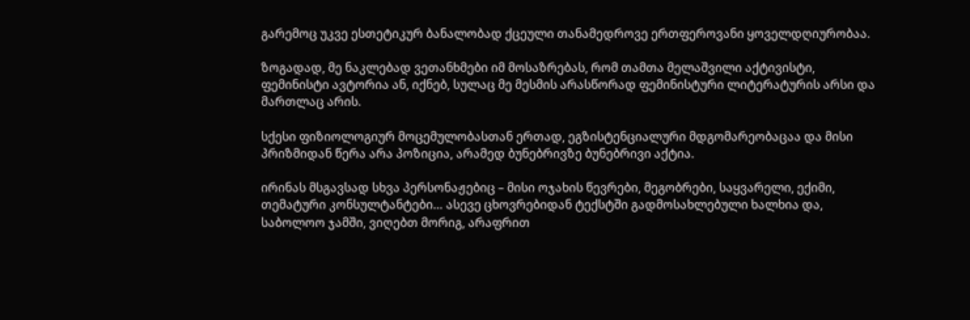გარემოც უკვე ესთეტიკურ ბანალობად ქცეული თანამედროვე ერთფეროვანი ყოველდღიურობაა.

ზოგადად, მე ნაკლებად ვეთანხმები იმ მოსაზრებას, რომ თამთა მელაშვილი აქტივისტი, ფემინისტი ავტორია ან, იქნებ, სულაც მე მესმის არასწორად ფემინისტური ლიტერატურის არსი და მართლაც არის.

სქესი ფიზიოლოგიურ მოცემულობასთან ერთად, ეგზისტენციალური მდგომარეობაცაა და მისი პრიზმიდან წერა არა პოზიცია, არამედ ბუნებრივზე ბუნებრივი აქტია.

ირინას მსგავსად სხვა პერსონაჟებიც – მისი ოჯახის წევრები, მეგობრები, საყვარელი, ექიმი, თემატური კონსულტანტები… ასევე ცხოვრებიდან ტექსტში გადმოსახლებული ხალხია და, საბოლოო ჯამში, ვიღებთ მორიგ, არაფრით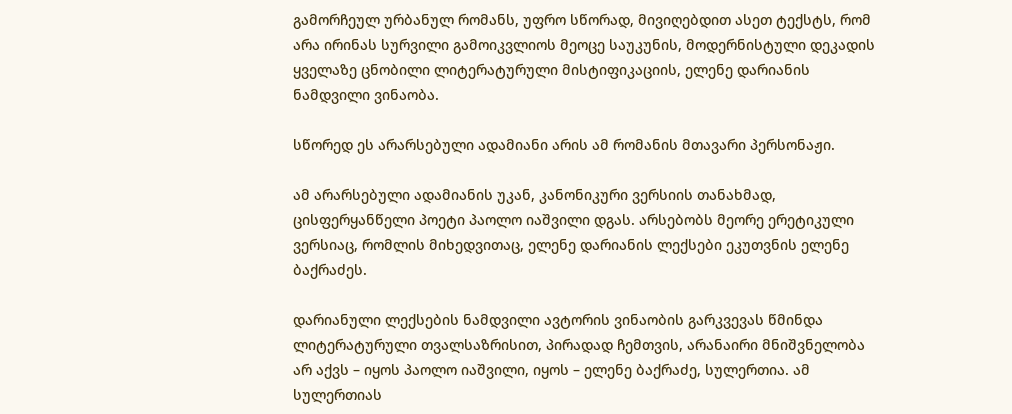გამორჩეულ ურბანულ რომანს, უფრო სწორად, მივიღებდით ასეთ ტექსტს, რომ არა ირინას სურვილი გამოიკვლიოს მეოცე საუკუნის, მოდერნისტული დეკადის ყველაზე ცნობილი ლიტერატურული მისტიფიკაციის, ელენე დარიანის ნამდვილი ვინაობა.

სწორედ ეს არარსებული ადამიანი არის ამ რომანის მთავარი პერსონაჟი.

ამ არარსებული ადამიანის უკან, კანონიკური ვერსიის თანახმად, ცისფერყანწელი პოეტი პაოლო იაშვილი დგას. არსებობს მეორე ერეტიკული ვერსიაც, რომლის მიხედვითაც, ელენე დარიანის ლექსები ეკუთვნის ელენე ბაქრაძეს.

დარიანული ლექსების ნამდვილი ავტორის ვინაობის გარკვევას წმინდა ლიტერატურული თვალსაზრისით, პირადად ჩემთვის, არანაირი მნიშვნელობა არ აქვს – იყოს პაოლო იაშვილი, იყოს – ელენე ბაქრაძე, სულერთია. ამ სულერთიას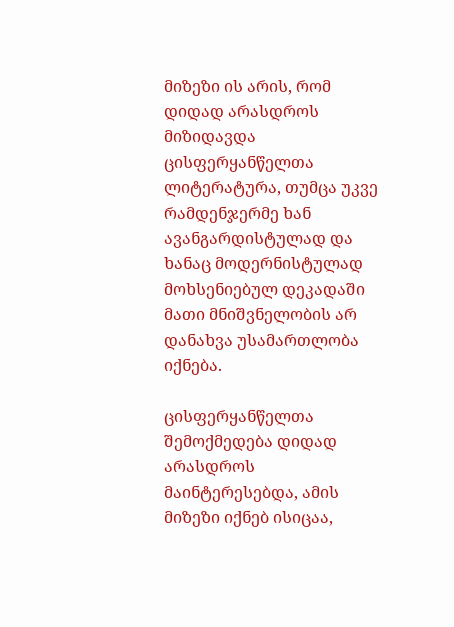მიზეზი ის არის, რომ დიდად არასდროს მიზიდავდა ცისფერყანწელთა ლიტერატურა, თუმცა უკვე რამდენჯერმე ხან ავანგარდისტულად და ხანაც მოდერნისტულად მოხსენიებულ დეკადაში მათი მნიშვნელობის არ დანახვა უსამართლობა იქნება.

ცისფერყანწელთა შემოქმედება დიდად არასდროს მაინტერესებდა, ამის მიზეზი იქნებ ისიცაა,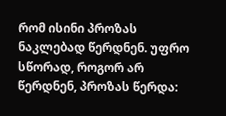რომ ისინი პროზას ნაკლებად წერდნენ. უფრო სწორად, როგორ არ წერდნენ, პროზას წერდა: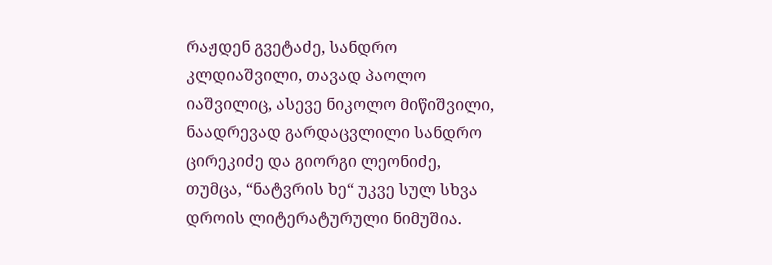რაჟდენ გვეტაძე, სანდრო კლდიაშვილი, თავად პაოლო იაშვილიც, ასევე ნიკოლო მიწიშვილი, ნაადრევად გარდაცვლილი სანდრო ცირეკიძე და გიორგი ლეონიძე, თუმცა, “ნატვრის ხე“ უკვე სულ სხვა დროის ლიტერატურული ნიმუშია.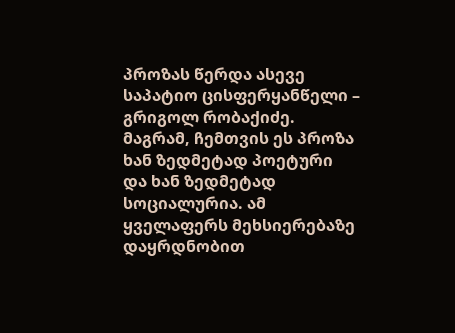პროზას წერდა ასევე საპატიო ცისფერყანწელი – გრიგოლ რობაქიძე. მაგრამ, ჩემთვის ეს პროზა ხან ზედმეტად პოეტური და ხან ზედმეტად სოციალურია. ამ ყველაფერს მეხსიერებაზე დაყრდნობით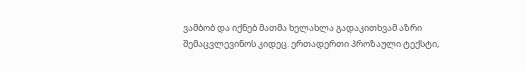ვამბობ და იქნებ მათმა ხელახლა გადაკითხვამ აზრი შემაცვლევინოს კიდეც. ერთადერთი პროზაული ტექსტი,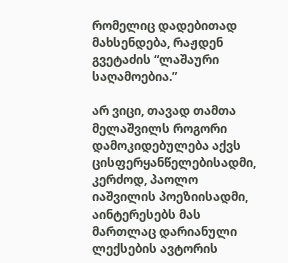რომელიც დადებითად მახსენდება, რაჟდენ გვეტაძის “ლაშაური საღამოებია.”

არ ვიცი, თავად თამთა მელაშვილს როგორი დამოკიდებულება აქვს ცისფერყანწელებისადმი, კერძოდ, პაოლო იაშვილის პოეზიისადმი, აინტერესებს მას მართლაც დარიანული ლექსების ავტორის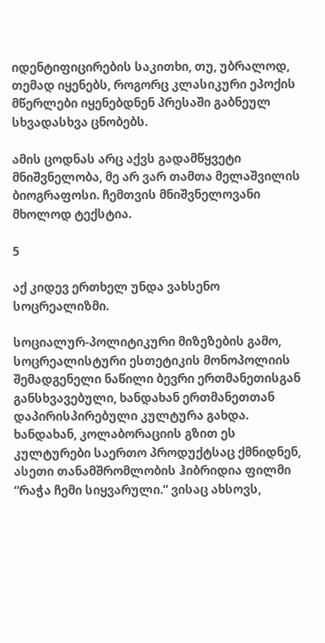იდენტიფიცირების საკითხი, თუ, უბრალოდ, თემად იყენებს, როგორც კლასიკური ეპოქის მწერლები იყენებდნენ პრესაში გაბნეულ სხვადასხვა ცნობებს.

ამის ცოდნას არც აქვს გადამწყვეტი მნიშვნელობა, მე არ ვარ თამთა მელაშვილის ბიოგრაფოსი. ჩემთვის მნიშვნელოვანი მხოლოდ ტექსტია.

5

აქ კიდევ ერთხელ უნდა ვახსენო სოცრეალიზმი.

სოციალურ-პოლიტიკური მიზეზების გამო, სოცრეალისტური ესთეტიკის მონოპოლიის შემადგენელი ნაწილი ბევრი ერთმანეთისგან განსხვავებული, ხანდახან ერთმანეთთან დაპირისპირებული კულტურა გახდა. ხანდახან, კოლაბორაციის გზით ეს კულტურები საერთო პროდუქტსაც ქმნიდნენ, ასეთი თანამშრომლობის ჰიბრიდია ფილმი “რაჭა ჩემი სიყვარული.” ვისაც ახსოვს,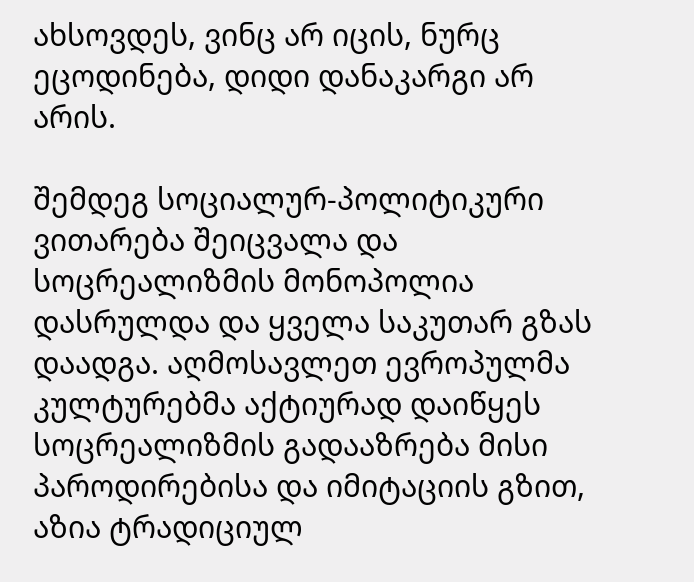ახსოვდეს, ვინც არ იცის, ნურც ეცოდინება, დიდი დანაკარგი არ არის.

შემდეგ სოციალურ-პოლიტიკური ვითარება შეიცვალა და სოცრეალიზმის მონოპოლია დასრულდა და ყველა საკუთარ გზას დაადგა. აღმოსავლეთ ევროპულმა კულტურებმა აქტიურად დაიწყეს სოცრეალიზმის გადააზრება მისი პაროდირებისა და იმიტაციის გზით, აზია ტრადიციულ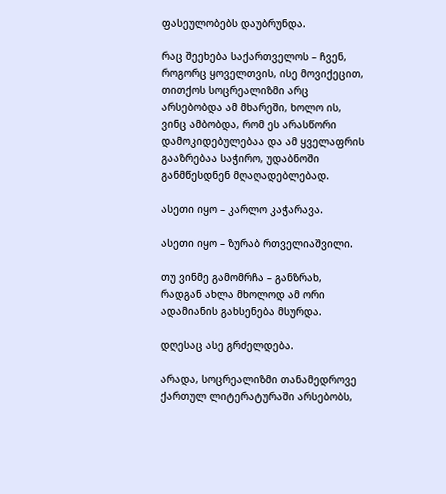ფასეულობებს დაუბრუნდა.

რაც შეეხება საქართველოს – ჩვენ, როგორც ყოველთვის, ისე მოვიქეცით, თითქოს სოცრეალიზმი არც არსებობდა ამ მხარეში, ხოლო ის, ვინც ამბობდა, რომ ეს არასწორი დამოკიდებულებაა და ამ ყველაფრის გააზრებაა საჭირო, უდაბნოში განმწესდნენ მღაღადებლებად.

ასეთი იყო – კარლო კაჭარავა.

ასეთი იყო – ზურაბ რთველიაშვილი.

თუ ვინმე გამომრჩა – განზრახ, რადგან ახლა მხოლოდ ამ ორი ადამიანის გახსენება მსურდა.

დღესაც ასე გრძელდება.

არადა, სოცრეალიზმი თანამედროვე ქართულ ლიტერატურაში არსებობს,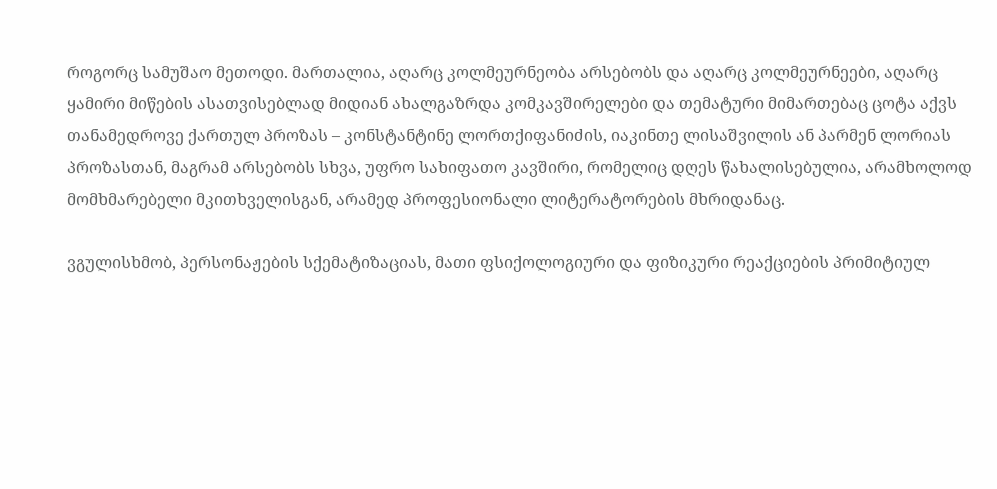როგორც სამუშაო მეთოდი. მართალია, აღარც კოლმეურნეობა არსებობს და აღარც კოლმეურნეები, აღარც ყამირი მიწების ასათვისებლად მიდიან ახალგაზრდა კომკავშირელები და თემატური მიმართებაც ცოტა აქვს თანამედროვე ქართულ პროზას – კონსტანტინე ლორთქიფანიძის, იაკინთე ლისაშვილის ან პარმენ ლორიას პროზასთან, მაგრამ არსებობს სხვა, უფრო სახიფათო კავშირი, რომელიც დღეს წახალისებულია, არამხოლოდ მომხმარებელი მკითხველისგან, არამედ პროფესიონალი ლიტერატორების მხრიდანაც.

ვგულისხმობ, პერსონაჟების სქემატიზაციას, მათი ფსიქოლოგიური და ფიზიკური რეაქციების პრიმიტიულ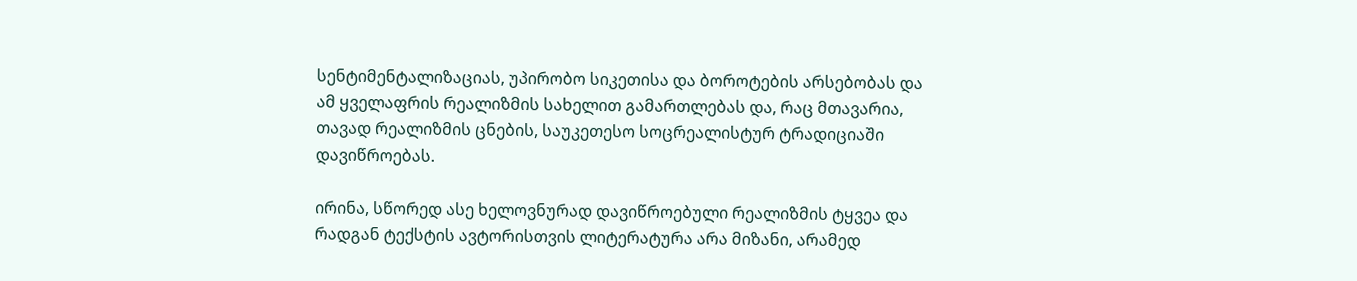სენტიმენტალიზაციას, უპირობო სიკეთისა და ბოროტების არსებობას და ამ ყველაფრის რეალიზმის სახელით გამართლებას და, რაც მთავარია, თავად რეალიზმის ცნების, საუკეთესო სოცრეალისტურ ტრადიციაში დავიწროებას.

ირინა, სწორედ ასე ხელოვნურად დავიწროებული რეალიზმის ტყვეა და რადგან ტექსტის ავტორისთვის ლიტერატურა არა მიზანი, არამედ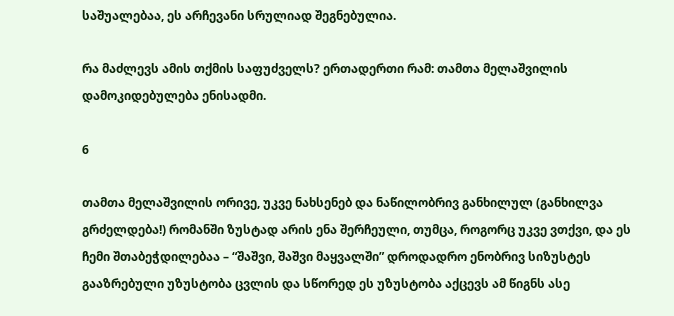საშუალებაა, ეს არჩევანი სრულიად შეგნებულია.

რა მაძლევს ამის თქმის საფუძველს? ერთადერთი რამ: თამთა მელაშვილის დამოკიდებულება ენისადმი.

6

თამთა მელაშვილის ორივე, უკვე ნახსენებ და ნაწილობრივ განხილულ (განხილვა გრძელდება!) რომანში ზუსტად არის ენა შერჩეული, თუმცა, როგორც უკვე ვთქვი, და ეს ჩემი შთაბეჭდილებაა – “შაშვი, შაშვი მაყვალში” დროდადრო ენობრივ სიზუსტეს გააზრებული უზუსტობა ცვლის და სწორედ ეს უზუსტობა აქცევს ამ წიგნს ასე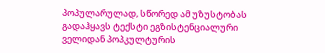პოპულარულად, სწორედ ამ უზუსტობას გადაჰყავს ტექსტი ეგზისტენციალური ველიდან პოპკულტურის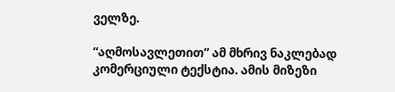ველზე.

“აღმოსავლეთით” ამ მხრივ ნაკლებად კომერციული ტექსტია. ამის მიზეზი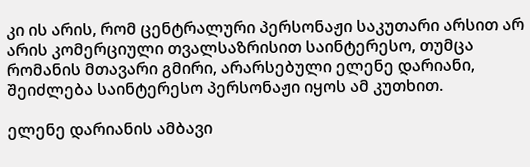კი ის არის, რომ ცენტრალური პერსონაჟი საკუთარი არსით არ არის კომერციული თვალსაზრისით საინტერესო, თუმცა რომანის მთავარი გმირი, არარსებული ელენე დარიანი, შეიძლება საინტერესო პერსონაჟი იყოს ამ კუთხით.

ელენე დარიანის ამბავი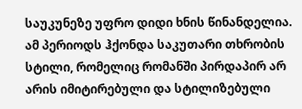საუკუნეზე უფრო დიდი ხნის წინანდელია. ამ პერიოდს ჰქონდა საკუთარი თხრობის სტილი, რომელიც რომანში პირდაპირ არ არის იმიტირებული და სტილიზებული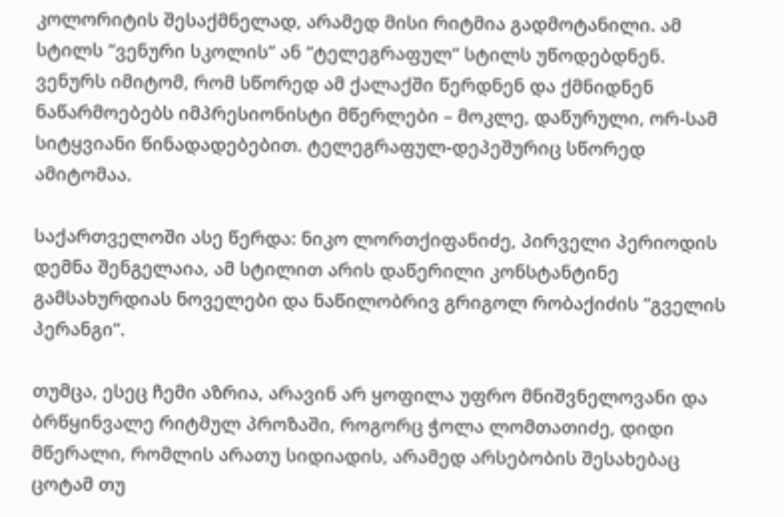კოლორიტის შესაქმნელად, არამედ მისი რიტმია გადმოტანილი. ამ სტილს “ვენური სკოლის” ან “ტელეგრაფულ“ სტილს უწოდებდნენ. ვენურს იმიტომ, რომ სწორედ ამ ქალაქში წერდნენ და ქმნიდნენ ნაწარმოებებს იმპრესიონისტი მწერლები – მოკლე, დაწურული, ორ-სამ სიტყვიანი წინადადებებით. ტელეგრაფულ-დეპეშურიც სწორედ ამიტომაა.

საქართველოში ასე წერდა: ნიკო ლორთქიფანიძე, პირველი პერიოდის დემნა შენგელაია, ამ სტილით არის დაწერილი კონსტანტინე გამსახურდიას ნოველები და ნაწილობრივ გრიგოლ რობაქიძის “გველის პერანგი”.

თუმცა, ესეც ჩემი აზრია, არავინ არ ყოფილა უფრო მნიშვნელოვანი და ბრწყინვალე რიტმულ პროზაში, როგორც ჭოლა ლომთათიძე, დიდი მწერალი, რომლის არათუ სიდიადის, არამედ არსებობის შესახებაც ცოტამ თუ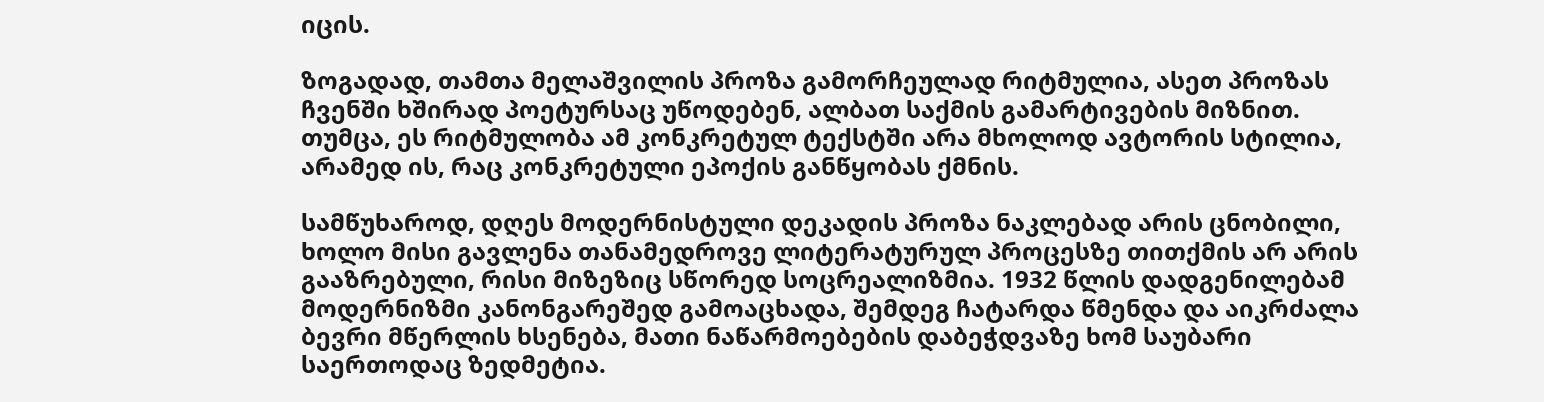იცის.

ზოგადად, თამთა მელაშვილის პროზა გამორჩეულად რიტმულია, ასეთ პროზას ჩვენში ხშირად პოეტურსაც უწოდებენ, ალბათ საქმის გამარტივების მიზნით. თუმცა, ეს რიტმულობა ამ კონკრეტულ ტექსტში არა მხოლოდ ავტორის სტილია, არამედ ის, რაც კონკრეტული ეპოქის განწყობას ქმნის.

სამწუხაროდ, დღეს მოდერნისტული დეკადის პროზა ნაკლებად არის ცნობილი, ხოლო მისი გავლენა თანამედროვე ლიტერატურულ პროცესზე თითქმის არ არის გააზრებული, რისი მიზეზიც სწორედ სოცრეალიზმია. 1932 წლის დადგენილებამ მოდერნიზმი კანონგარეშედ გამოაცხადა, შემდეგ ჩატარდა წმენდა და აიკრძალა ბევრი მწერლის ხსენება, მათი ნაწარმოებების დაბეჭდვაზე ხომ საუბარი საერთოდაც ზედმეტია.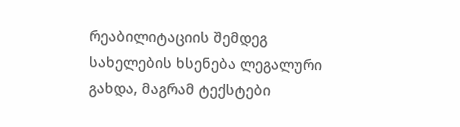რეაბილიტაციის შემდეგ სახელების ხსენება ლეგალური გახდა, მაგრამ ტექსტები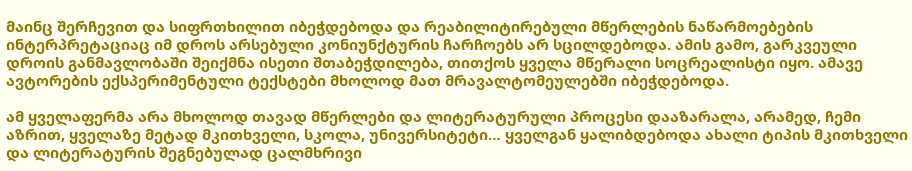მაინც შერჩევით და სიფრთხილით იბეჭდებოდა და რეაბილიტირებული მწერლების ნაწარმოებების ინტერპრეტაციაც იმ დროს არსებული კონიუნქტურის ჩარჩოებს არ სცილდებოდა. ამის გამო, გარკვეული დროის განმავლობაში შეიქმნა ისეთი შთაბეჭდილება, თითქოს ყველა მწერალი სოცრეალისტი იყო. ამავე ავტორების ექსპერიმენტული ტექსტები მხოლოდ მათ მრავალტომეულებში იბეჭდებოდა.

ამ ყველაფერმა არა მხოლოდ თავად მწერლები და ლიტერატურული პროცესი დააზარალა, არამედ, ჩემი აზრით, ყველაზე მეტად მკითხველი, სკოლა, უნივერსიტეტი… ყველგან ყალიბდებოდა ახალი ტიპის მკითხველი და ლიტერატურის შეგნებულად ცალმხრივი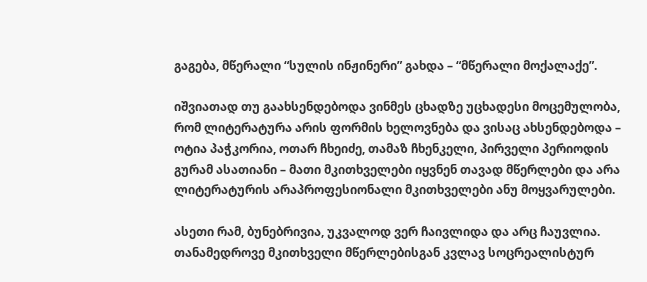გაგება, მწერალი “სულის ინჟინერი” გახდა – “მწერალი მოქალაქე”.

იშვიათად თუ გაახსენდებოდა ვინმეს ცხადზე უცხადესი მოცემულობა, რომ ლიტერატურა არის ფორმის ხელოვნება და ვისაც ახსენდებოდა – ოტია პაჭკორია, ოთარ ჩხეიძე, თამაზ ჩხენკელი, პირველი პერიოდის გურამ ასათიანი – მათი მკითხველები იყვნენ თავად მწერლები და არა ლიტერატურის არაპროფესიონალი მკითხველები ანუ მოყვარულები.

ასეთი რამ, ბუნებრივია, უკვალოდ ვერ ჩაივლიდა და არც ჩაუვლია. თანამედროვე მკითხველი მწერლებისგან კვლავ სოცრეალისტურ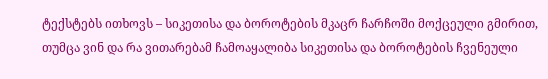ტექსტებს ითხოვს – სიკეთისა და ბოროტების მკაცრ ჩარჩოში მოქცეული გმირით, თუმცა ვინ და რა ვითარებამ ჩამოაყალიბა სიკეთისა და ბოროტების ჩვენეული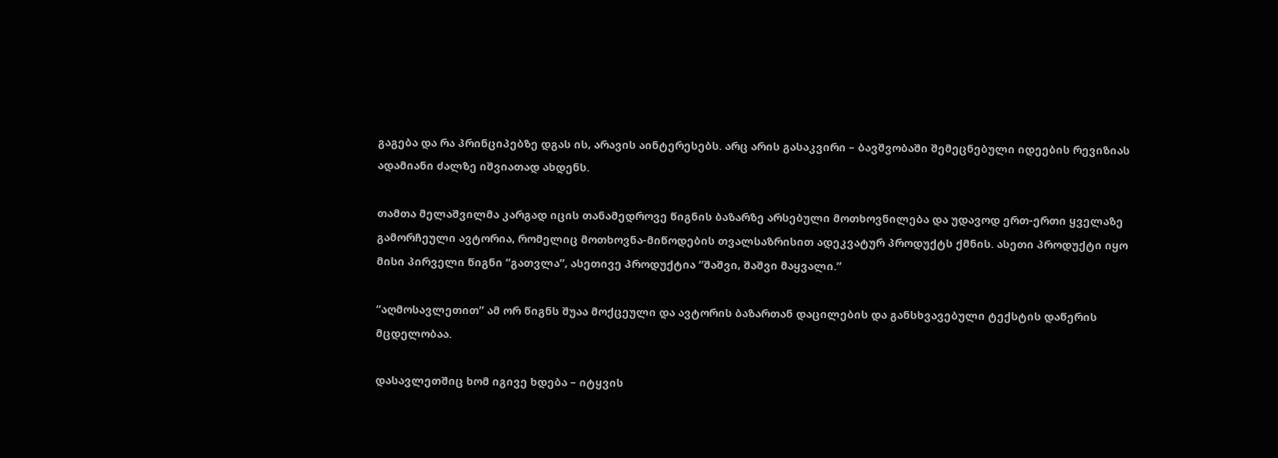გაგება და რა პრინციპებზე დგას ის, არავის აინტერესებს. არც არის გასაკვირი – ბავშვობაში შემეცნებული იდეების რევიზიას ადამიანი ძალზე იშვიათად ახდენს.

თამთა მელაშვილმა კარგად იცის თანამედროვე წიგნის ბაზარზე არსებული მოთხოვნილება და უდავოდ ერთ-ერთი ყველაზე გამორჩეული ავტორია, რომელიც მოთხოვნა-მიწოდების თვალსაზრისით ადეკვატურ პროდუქტს ქმნის. ასეთი პროდუქტი იყო მისი პირველი წიგნი “გათვლა”, ასეთივე პროდუქტია “შაშვი, შაშვი მაყვალი.”

“აღმოსავლეთით” ამ ორ წიგნს შუაა მოქცეული და ავტორის ბაზართან დაცილების და განსხვავებული ტექსტის დაწერის მცდელობაა.

დასავლეთშიც ხომ იგივე ხდება – იტყვის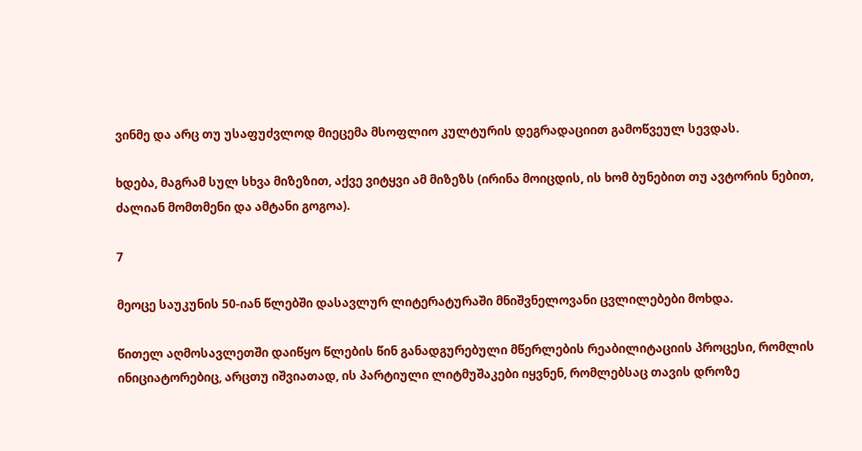ვინმე და არც თუ უსაფუძვლოდ მიეცემა მსოფლიო კულტურის დეგრადაციით გამოწვეულ სევდას.

ხდება, მაგრამ სულ სხვა მიზეზით, აქვე ვიტყვი ამ მიზეზს (ირინა მოიცდის, ის ხომ ბუნებით თუ ავტორის ნებით, ძალიან მომთმენი და ამტანი გოგოა).

7

მეოცე საუკუნის 50-იან წლებში დასავლურ ლიტერატურაში მნიშვნელოვანი ცვლილებები მოხდა.

წითელ აღმოსავლეთში დაიწყო წლების წინ განადგურებული მწერლების რეაბილიტაციის პროცესი, რომლის ინიციატორებიც, არცთუ იშვიათად, ის პარტიული ლიტმუშაკები იყვნენ, რომლებსაც თავის დროზე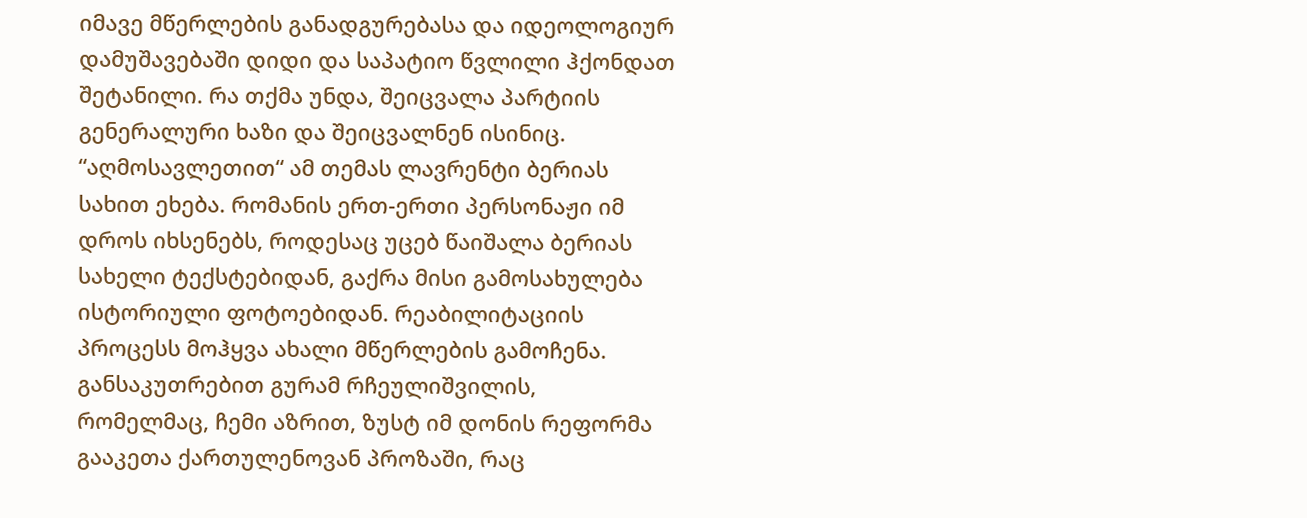იმავე მწერლების განადგურებასა და იდეოლოგიურ დამუშავებაში დიდი და საპატიო წვლილი ჰქონდათ შეტანილი. რა თქმა უნდა, შეიცვალა პარტიის გენერალური ხაზი და შეიცვალნენ ისინიც. “აღმოსავლეთით“ ამ თემას ლავრენტი ბერიას სახით ეხება. რომანის ერთ-ერთი პერსონაჟი იმ დროს იხსენებს, როდესაც უცებ წაიშალა ბერიას სახელი ტექსტებიდან, გაქრა მისი გამოსახულება ისტორიული ფოტოებიდან. რეაბილიტაციის პროცესს მოჰყვა ახალი მწერლების გამოჩენა. განსაკუთრებით გურამ რჩეულიშვილის, რომელმაც, ჩემი აზრით, ზუსტ იმ დონის რეფორმა გააკეთა ქართულენოვან პროზაში, რაც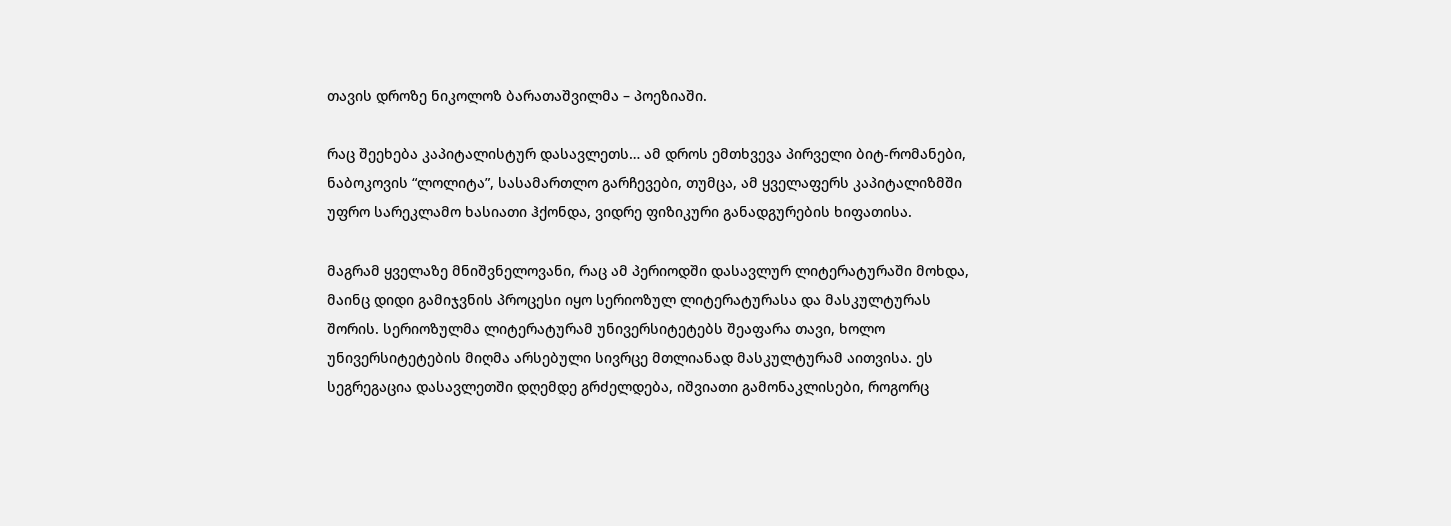თავის დროზე ნიკოლოზ ბარათაშვილმა – პოეზიაში.

რაც შეეხება კაპიტალისტურ დასავლეთს… ამ დროს ემთხვევა პირველი ბიტ-რომანები, ნაბოკოვის “ლოლიტა”, სასამართლო გარჩევები, თუმცა, ამ ყველაფერს კაპიტალიზმში უფრო სარეკლამო ხასიათი ჰქონდა, ვიდრე ფიზიკური განადგურების ხიფათისა.

მაგრამ ყველაზე მნიშვნელოვანი, რაც ამ პერიოდში დასავლურ ლიტერატურაში მოხდა, მაინც დიდი გამიჯვნის პროცესი იყო სერიოზულ ლიტერატურასა და მასკულტურას შორის. სერიოზულმა ლიტერატურამ უნივერსიტეტებს შეაფარა თავი, ხოლო უნივერსიტეტების მიღმა არსებული სივრცე მთლიანად მასკულტურამ აითვისა. ეს სეგრეგაცია დასავლეთში დღემდე გრძელდება, იშვიათი გამონაკლისები, როგორც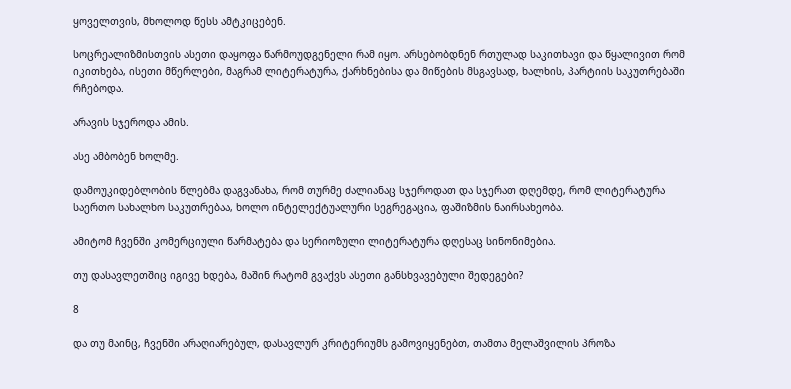ყოველთვის, მხოლოდ წესს ამტკიცებენ.

სოცრეალიზმისთვის ასეთი დაყოფა წარმოუდგენელი რამ იყო. არსებობდნენ რთულად საკითხავი და წყალივით რომ იკითხება, ისეთი მწერლები, მაგრამ ლიტერატურა, ქარხნებისა და მიწების მსგავსად, ხალხის, პარტიის საკუთრებაში რჩებოდა.

არავის სჯეროდა ამის.

ასე ამბობენ ხოლმე.

დამოუკიდებლობის წლებმა დაგვანახა, რომ თურმე ძალიანაც სჯეროდათ და სჯერათ დღემდე, რომ ლიტერატურა საერთო სახალხო საკუთრებაა, ხოლო ინტელექტუალური სეგრეგაცია, ფაშიზმის ნაირსახეობა.

ამიტომ ჩვენში კომერციული წარმატება და სერიოზული ლიტერატურა დღესაც სინონიმებია.

თუ დასავლეთშიც იგივე ხდება, მაშინ რატომ გვაქვს ასეთი განსხვავებული შედეგები?

8

და თუ მაინც, ჩვენში არაღიარებულ, დასავლურ კრიტერიუმს გამოვიყენებთ, თამთა მელაშვილის პროზა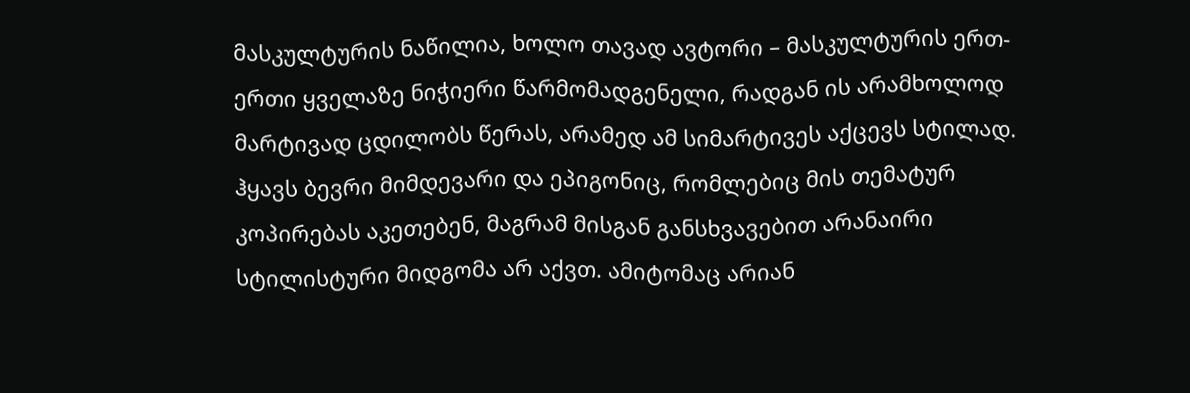მასკულტურის ნაწილია, ხოლო თავად ავტორი – მასკულტურის ერთ-ერთი ყველაზე ნიჭიერი წარმომადგენელი, რადგან ის არამხოლოდ მარტივად ცდილობს წერას, არამედ ამ სიმარტივეს აქცევს სტილად. ჰყავს ბევრი მიმდევარი და ეპიგონიც, რომლებიც მის თემატურ კოპირებას აკეთებენ, მაგრამ მისგან განსხვავებით არანაირი სტილისტური მიდგომა არ აქვთ. ამიტომაც არიან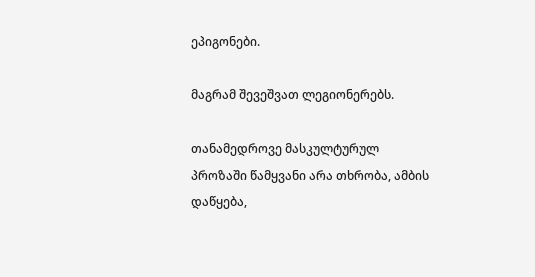ეპიგონები.

მაგრამ შევეშვათ ლეგიონერებს.

თანამედროვე მასკულტურულ პროზაში წამყვანი არა თხრობა, ამბის დაწყება,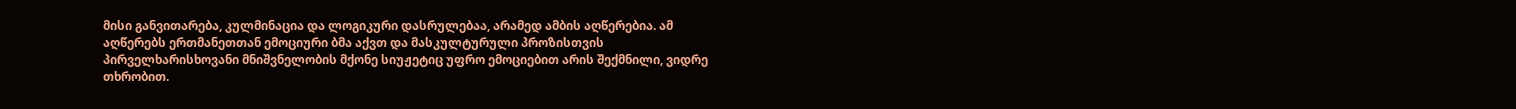მისი განვითარება, კულმინაცია და ლოგიკური დასრულებაა, არამედ ამბის აღწერებია. ამ აღწერებს ერთმანეთთან ემოციური ბმა აქვთ და მასკულტურული პროზისთვის პირველხარისხოვანი მნიშვნელობის მქონე სიუჟეტიც უფრო ემოციებით არის შექმნილი, ვიდრე თხრობით.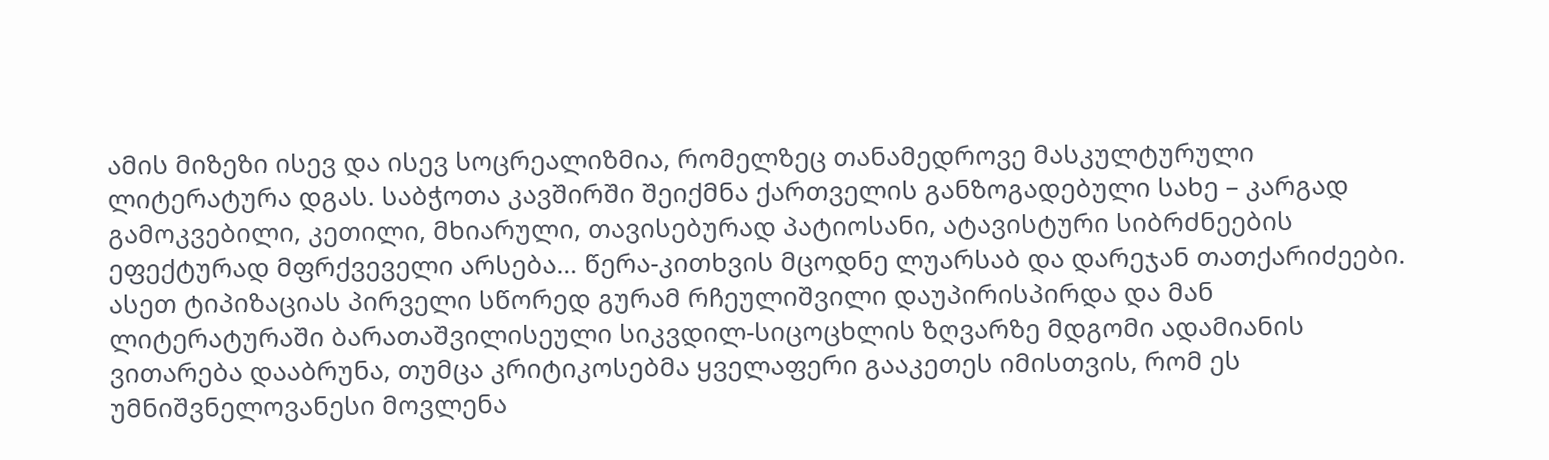ამის მიზეზი ისევ და ისევ სოცრეალიზმია, რომელზეც თანამედროვე მასკულტურული ლიტერატურა დგას. საბჭოთა კავშირში შეიქმნა ქართველის განზოგადებული სახე – კარგად გამოკვებილი, კეთილი, მხიარული, თავისებურად პატიოსანი, ატავისტური სიბრძნეების ეფექტურად მფრქვეველი არსება… წერა-კითხვის მცოდნე ლუარსაბ და დარეჯან თათქარიძეები. ასეთ ტიპიზაციას პირველი სწორედ გურამ რჩეულიშვილი დაუპირისპირდა და მან ლიტერატურაში ბარათაშვილისეული სიკვდილ-სიცოცხლის ზღვარზე მდგომი ადამიანის ვითარება დააბრუნა, თუმცა კრიტიკოსებმა ყველაფერი გააკეთეს იმისთვის, რომ ეს უმნიშვნელოვანესი მოვლენა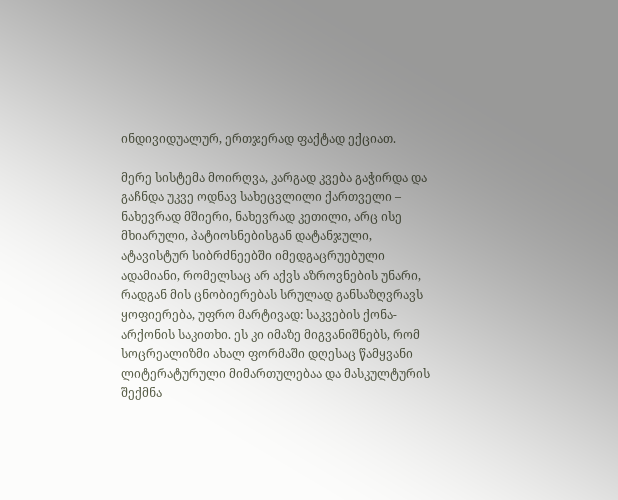ინდივიდუალურ, ერთჯერად ფაქტად ექციათ.

მერე სისტემა მოირღვა, კარგად კვება გაჭირდა და გაჩნდა უკვე ოდნავ სახეცვლილი ქართველი – ნახევრად მშიერი, ნახევრად კეთილი, არც ისე მხიარული, პატიოსნებისგან დატანჯული, ატავისტურ სიბრძნეებში იმედგაცრუებული ადამიანი, რომელსაც არ აქვს აზროვნების უნარი, რადგან მის ცნობიერებას სრულად განსაზღვრავს ყოფიერება, უფრო მარტივად: საკვების ქონა-არქონის საკითხი. ეს კი იმაზე მიგვანიშნებს, რომ სოცრეალიზმი ახალ ფორმაში დღესაც წამყვანი ლიტერატურული მიმართულებაა და მასკულტურის შექმნა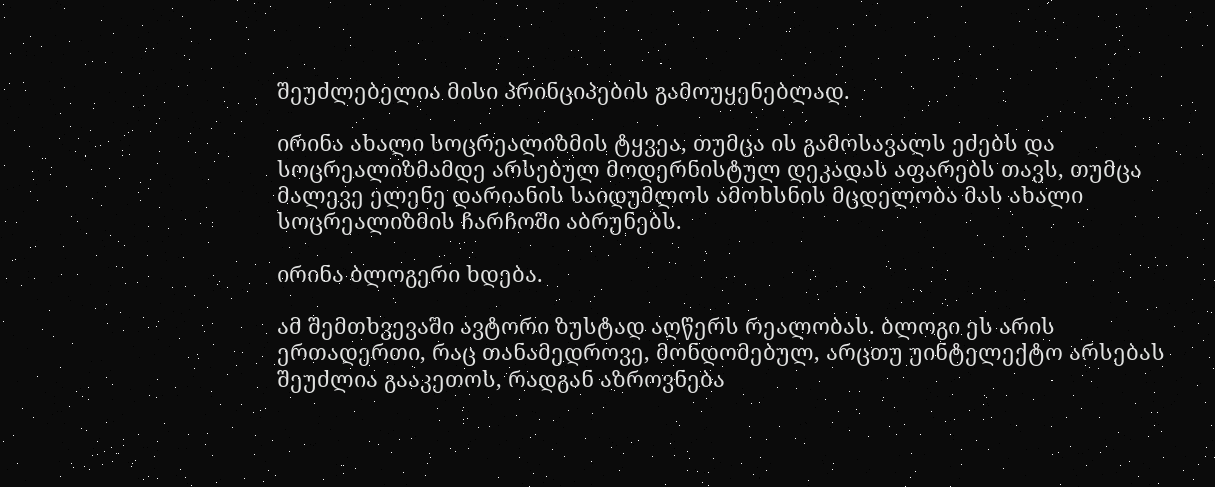შეუძლებელია მისი პრინციპების გამოუყენებლად.

ირინა ახალი სოცრეალიზმის ტყვეა, თუმცა ის გამოსავალს ეძებს და სოცრეალიზმამდე არსებულ მოდერნისტულ დეკადას აფარებს თავს, თუმცა მალევე ელენე დარიანის საიდუმლოს ამოხსნის მცდელობა მას ახალი სოცრეალიზმის ჩარჩოში აბრუნებს.

ირინა ბლოგერი ხდება.

ამ შემთხვევაში ავტორი ზუსტად აღწერს რეალობას. ბლოგი ეს არის ერთადერთი, რაც თანამედროვე, მონდომებულ, არცთუ უინტელექტო არსებას შეუძლია გააკეთოს, რადგან აზროვნება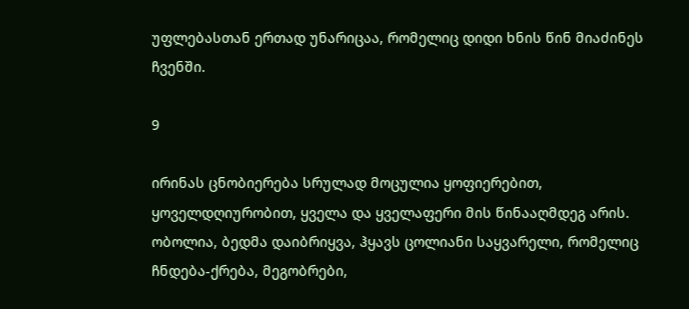უფლებასთან ერთად უნარიცაა, რომელიც დიდი ხნის წინ მიაძინეს ჩვენში.

9

ირინას ცნობიერება სრულად მოცულია ყოფიერებით, ყოველდღიურობით, ყველა და ყველაფერი მის წინააღმდეგ არის. ობოლია, ბედმა დაიბრიყვა, ჰყავს ცოლიანი საყვარელი, რომელიც ჩნდება-ქრება, მეგობრები,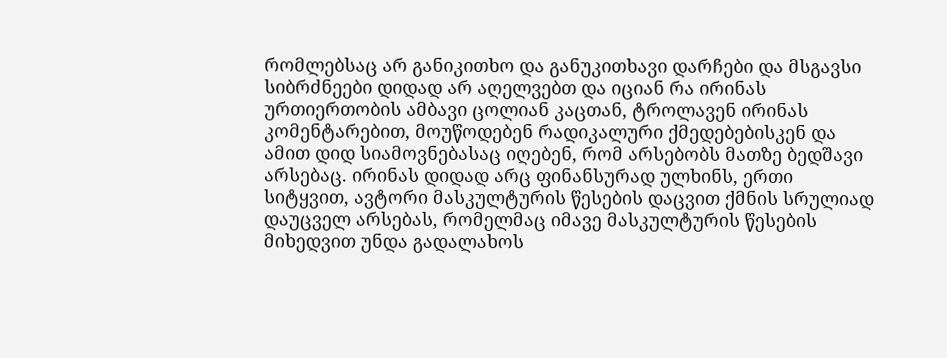რომლებსაც არ განიკითხო და განუკითხავი დარჩები და მსგავსი სიბრძნეები დიდად არ აღელვებთ და იციან რა ირინას ურთიერთობის ამბავი ცოლიან კაცთან, ტროლავენ ირინას კომენტარებით, მოუწოდებენ რადიკალური ქმედებებისკენ და ამით დიდ სიამოვნებასაც იღებენ, რომ არსებობს მათზე ბედშავი არსებაც. ირინას დიდად არც ფინანსურად ულხინს, ერთი სიტყვით, ავტორი მასკულტურის წესების დაცვით ქმნის სრულიად დაუცველ არსებას, რომელმაც იმავე მასკულტურის წესების მიხედვით უნდა გადალახოს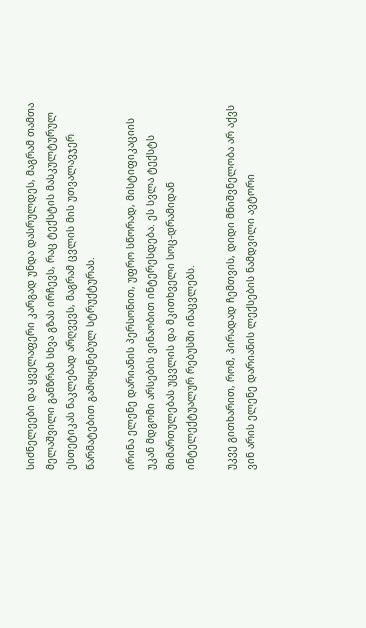სიძნელეები და ყველაფერი კარგად უნდა დასრულდეს, მაგრამ თამთა მელაშვილი განზრახ სხვა გზას ირჩევს, რაც ტექსტის მასკულტურულ ესთეტიკას ნაკლებად არღვევს, მაგრამ ცვლის მის უთვალავჯერ წარმატებით გამოყენებულ სტრუქტურას.

ირინა ელენე დარიანის პერსონით, უფრო სწორად, მისტიფიკაციის უკან მდგომი არსების ვინაობით ინტერესდება. ეს სვლა ტექსტს მიმართულებას უცვლის და მკითხველი სოც-დრამიდან ინტელექტუალურ რებუსში ინაცვლებს.

უკვე გითხარით, რომ, პირადად ჩემთვის, დიდი მნიშვნელობა არ აქვს ვინ არის ელენე დარიანის ლექსების ნამდვილი ავტორი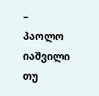– პაოლო იაშვილი თუ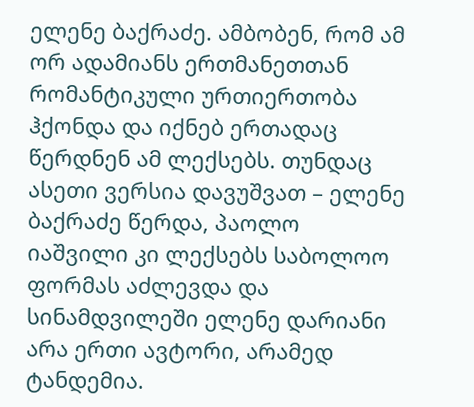ელენე ბაქრაძე. ამბობენ, რომ ამ ორ ადამიანს ერთმანეთთან რომანტიკული ურთიერთობა ჰქონდა და იქნებ ერთადაც წერდნენ ამ ლექსებს. თუნდაც ასეთი ვერსია დავუშვათ – ელენე ბაქრაძე წერდა, პაოლო იაშვილი კი ლექსებს საბოლოო ფორმას აძლევდა და სინამდვილეში ელენე დარიანი არა ერთი ავტორი, არამედ ტანდემია.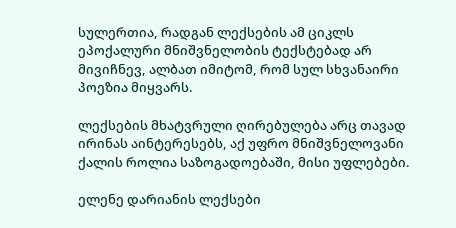სულერთია, რადგან ლექსების ამ ციკლს ეპოქალური მნიშვნელობის ტექსტებად არ მივიჩნევ, ალბათ იმიტომ, რომ სულ სხვანაირი პოეზია მიყვარს.

ლექსების მხატვრული ღირებულება არც თავად ირინას აინტერესებს, აქ უფრო მნიშვნელოვანი ქალის როლია საზოგადოებაში, მისი უფლებები.

ელენე დარიანის ლექსები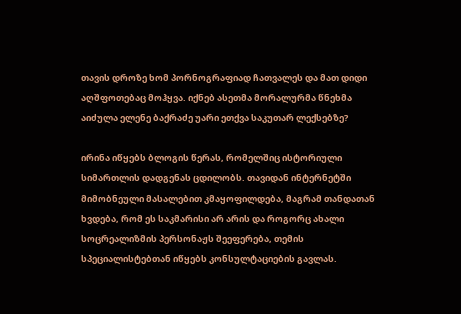თავის დროზე ხომ პორნოგრაფიად ჩათვალეს და მათ დიდი აღშფოთებაც მოჰყვა. იქნებ ასეთმა მორალურმა წნეხმა აიძულა ელენე ბაქრაძე უარი ეთქვა საკუთარ ლექსებზე?

ირინა იწყებს ბლოგის წერას, რომელშიც ისტორიული სიმართლის დადგენას ცდილობს. თავიდან ინტერნეტში მიმობნეული მასალებით კმაყოფილდება, მაგრამ თანდათან ხვდება, რომ ეს საკმარისი არ არის და როგორც ახალი სოცრეალიზმის პერსონაჟს შეეფერება, თემის სპეციალისტებთან იწყებს კონსულტაციების გავლას.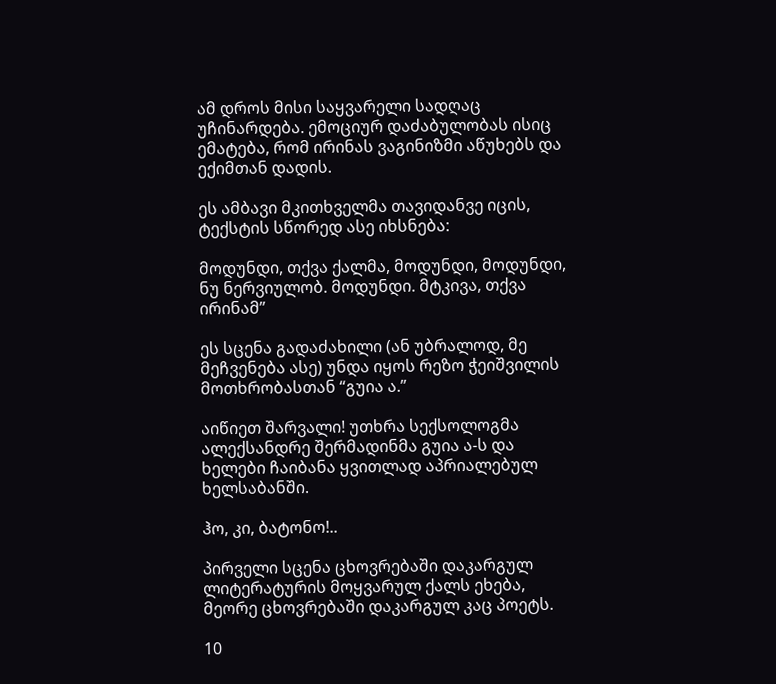ამ დროს მისი საყვარელი სადღაც უჩინარდება. ემოციურ დაძაბულობას ისიც ემატება, რომ ირინას ვაგინიზმი აწუხებს და ექიმთან დადის.

ეს ამბავი მკითხველმა თავიდანვე იცის, ტექსტის სწორედ ასე იხსნება:

მოდუნდი, თქვა ქალმა, მოდუნდი, მოდუნდი, ნუ ნერვიულობ. მოდუნდი. მტკივა, თქვა ირინამ”

ეს სცენა გადაძახილი (ან უბრალოდ, მე მეჩვენება ასე) უნდა იყოს რეზო ჭეიშვილის მოთხრობასთან “გუია ა.”

აიწიეთ შარვალი! უთხრა სექსოლოგმა ალექსანდრე შერმადინმა გუია ა-ს და ხელები ჩაიბანა ყვითლად აპრიალებულ ხელსაბანში.

ჰო, კი, ბატონო!..

პირველი სცენა ცხოვრებაში დაკარგულ ლიტერატურის მოყვარულ ქალს ეხება, მეორე ცხოვრებაში დაკარგულ კაც პოეტს.

10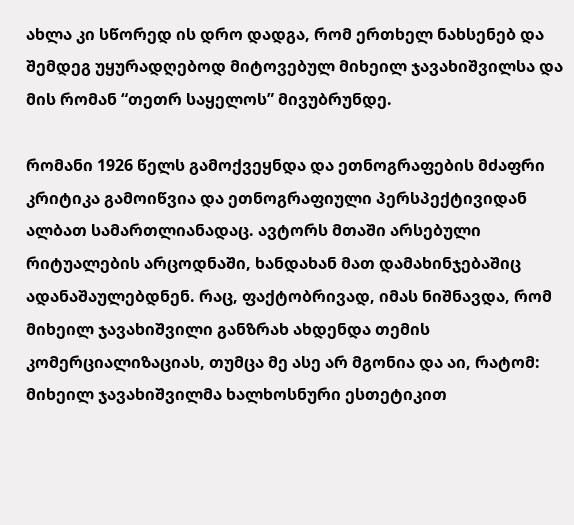ახლა კი სწორედ ის დრო დადგა, რომ ერთხელ ნახსენებ და შემდეგ უყურადღებოდ მიტოვებულ მიხეილ ჯავახიშვილსა და მის რომან “თეთრ საყელოს” მივუბრუნდე.

რომანი 1926 წელს გამოქვეყნდა და ეთნოგრაფების მძაფრი კრიტიკა გამოიწვია და ეთნოგრაფიული პერსპექტივიდან ალბათ სამართლიანადაც. ავტორს მთაში არსებული რიტუალების არცოდნაში, ხანდახან მათ დამახინჯებაშიც ადანაშაულებდნენ. რაც, ფაქტობრივად, იმას ნიშნავდა, რომ მიხეილ ჯავახიშვილი განზრახ ახდენდა თემის კომერციალიზაციას, თუმცა მე ასე არ მგონია და აი, რატომ: მიხეილ ჯავახიშვილმა ხალხოსნური ესთეტიკით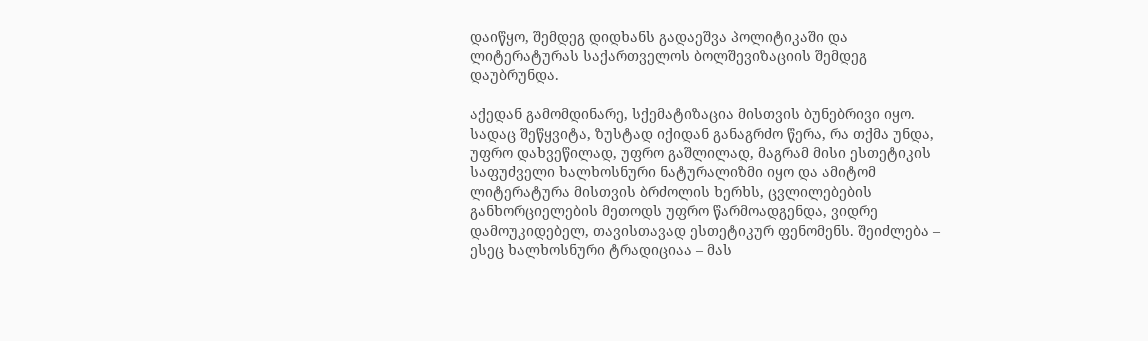დაიწყო, შემდეგ დიდხანს გადაეშვა პოლიტიკაში და ლიტერატურას საქართველოს ბოლშევიზაციის შემდეგ დაუბრუნდა.

აქედან გამომდინარე, სქემატიზაცია მისთვის ბუნებრივი იყო. სადაც შეწყვიტა, ზუსტად იქიდან განაგრძო წერა, რა თქმა უნდა, უფრო დახვეწილად, უფრო გაშლილად, მაგრამ მისი ესთეტიკის საფუძველი ხალხოსნური ნატურალიზმი იყო და ამიტომ ლიტერატურა მისთვის ბრძოლის ხერხს, ცვლილებების განხორციელების მეთოდს უფრო წარმოადგენდა, ვიდრე დამოუკიდებელ, თავისთავად ესთეტიკურ ფენომენს. შეიძლება – ესეც ხალხოსნური ტრადიციაა – მას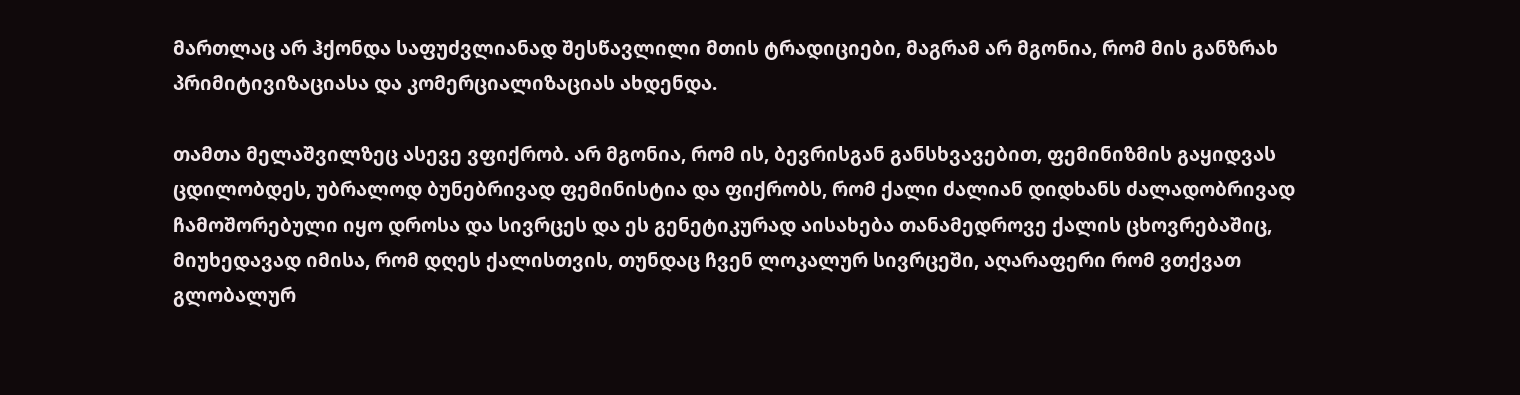მართლაც არ ჰქონდა საფუძვლიანად შესწავლილი მთის ტრადიციები, მაგრამ არ მგონია, რომ მის განზრახ პრიმიტივიზაციასა და კომერციალიზაციას ახდენდა.

თამთა მელაშვილზეც ასევე ვფიქრობ. არ მგონია, რომ ის, ბევრისგან განსხვავებით, ფემინიზმის გაყიდვას ცდილობდეს, უბრალოდ ბუნებრივად ფემინისტია და ფიქრობს, რომ ქალი ძალიან დიდხანს ძალადობრივად ჩამოშორებული იყო დროსა და სივრცეს და ეს გენეტიკურად აისახება თანამედროვე ქალის ცხოვრებაშიც, მიუხედავად იმისა, რომ დღეს ქალისთვის, თუნდაც ჩვენ ლოკალურ სივრცეში, აღარაფერი რომ ვთქვათ გლობალურ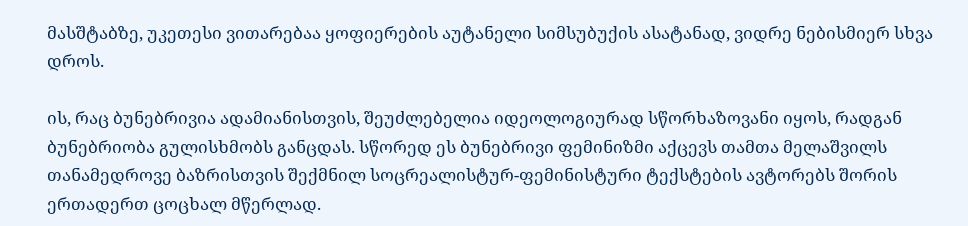მასშტაბზე, უკეთესი ვითარებაა ყოფიერების აუტანელი სიმსუბუქის ასატანად, ვიდრე ნებისმიერ სხვა დროს.

ის, რაც ბუნებრივია ადამიანისთვის, შეუძლებელია იდეოლოგიურად სწორხაზოვანი იყოს, რადგან ბუნებრიობა გულისხმობს განცდას. სწორედ ეს ბუნებრივი ფემინიზმი აქცევს თამთა მელაშვილს თანამედროვე ბაზრისთვის შექმნილ სოცრეალისტურ-ფემინისტური ტექსტების ავტორებს შორის ერთადერთ ცოცხალ მწერლად.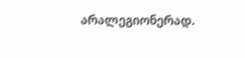არალეგიონერად.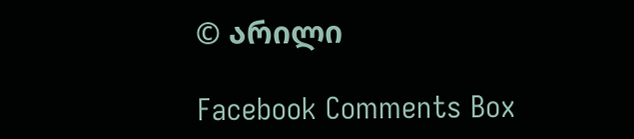© არილი

Facebook Comments Box